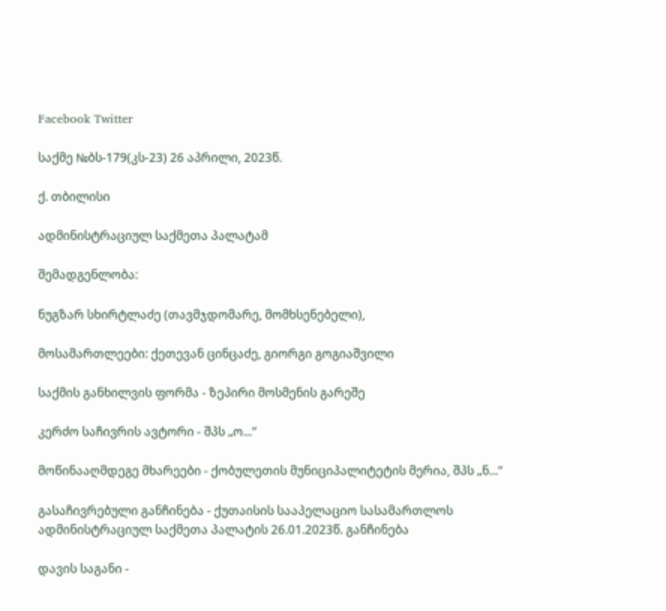Facebook Twitter

საქმე №ბს-179(კს-23) 26 აპრილი, 2023წ.

ქ. თბილისი

ადმინისტრაციულ საქმეთა პალატამ

შემადგენლობა:

ნუგზარ სხირტლაძე (თავმჯდომარე, მომხსენებელი),

მოსამართლეები: ქეთევან ცინცაძე, გიორგი გოგიაშვილი

საქმის განხილვის ფორმა - ზეპირი მოსმენის გარეშე

კერძო საჩივრის ავტორი - შპს „ო...“

მოწინააღმდეგე მხარეები - ქობულეთის მუნიციპალიტეტის მერია, შპს „ნ...“

გასაჩივრებული განჩინება - ქუთაისის სააპელაციო სასამართლოს ადმინისტრაციულ საქმეთა პალატის 26.01.2023წ. განჩინება

დავის საგანი -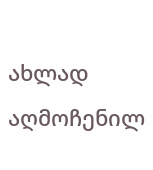ახლად აღმოჩენილ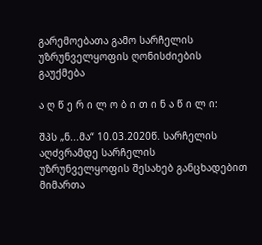გარემოებათა გამო სარჩელის უზრუნველყოფის ღონისძიების გაუქმება

ა ღ წ ე რ ი ლ ო ბ ი თ ი ნ ა წ ი ლ ი:

შპს „ნ...მა“ 10.03.2020წ. სარჩელის აღძვრამდე სარჩელის უზრუნველყოფის შესახებ განცხადებით მიმართა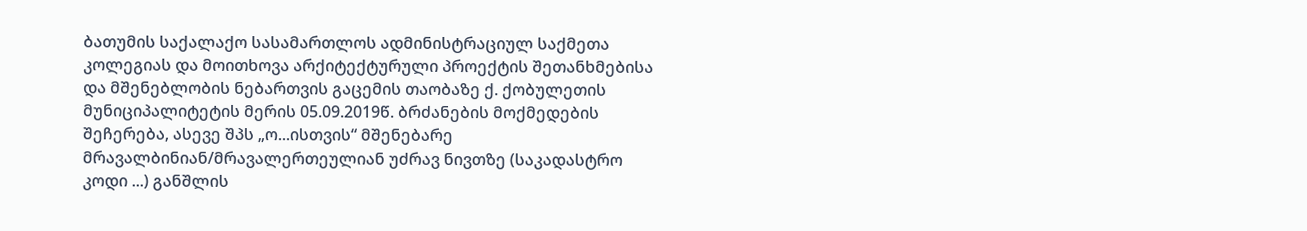ბათუმის საქალაქო სასამართლოს ადმინისტრაციულ საქმეთა კოლეგიას და მოითხოვა არქიტექტურული პროექტის შეთანხმებისა და მშენებლობის ნებართვის გაცემის თაობაზე ქ. ქობულეთის მუნიციპალიტეტის მერის 05.09.2019წ. ბრძანების მოქმედების შეჩერება, ასევე შპს „ო...ისთვის“ მშენებარე მრავალბინიან/მრავალერთეულიან უძრავ ნივთზე (საკადასტრო კოდი ...) განშლის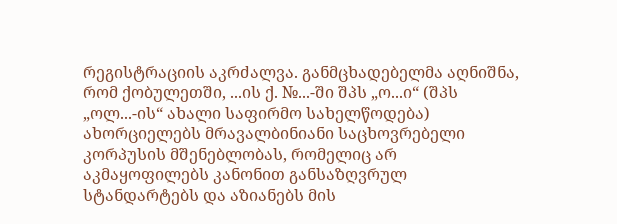რეგისტრაციის აკრძალვა. განმცხადებელმა აღნიშნა, რომ ქობულეთში, ...ის ქ. №...-ში შპს „ო...ი“ (შპს „ოლ...-ის“ ახალი საფირმო სახელწოდება) ახორციელებს მრავალბინიანი საცხოვრებელი კორპუსის მშენებლობას, რომელიც არ აკმაყოფილებს კანონით განსაზღვრულ სტანდარტებს და აზიანებს მის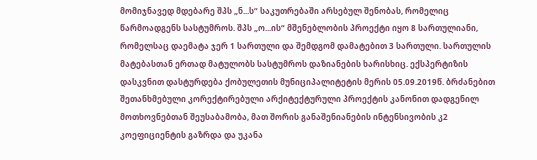მომიჯნავედ მდებარე შპს „ნ...ს“ საკუთრებაში არსებულ შენობას, რომელიც წარმოადგენს სასტუმროს. შპს „ო...ის“ მშენებლობის პროექტი იყო 8 სართულიანი, რომელსაც დაემატა ჯერ 1 სართული და შემდგომ დამატებით 3 სართული. სართულის მატებასთან ერთად მატულობს სასტუმროს დაზიანების ხარისხიც. ექსპერტიზის დასკვნით დასტურდება ქობულეთის მუნიციპალიტეტის მერის 05.09.2019წ. ბრძანებით შეთანხმებული კორექტირებული არქიტექტურული პროექტის კანონით დადგენილ მოთხოვნებთან შეუსაბამობა, მათ შორის განაშენიანების ინტენსივობის კ2 კოეფიციენტის გაზრდა და უკანა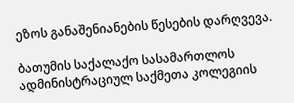ეზოს განაშენიანების წესების დარღვევა.

ბათუმის საქალაქო სასამართლოს ადმინისტრაციულ საქმეთა კოლეგიის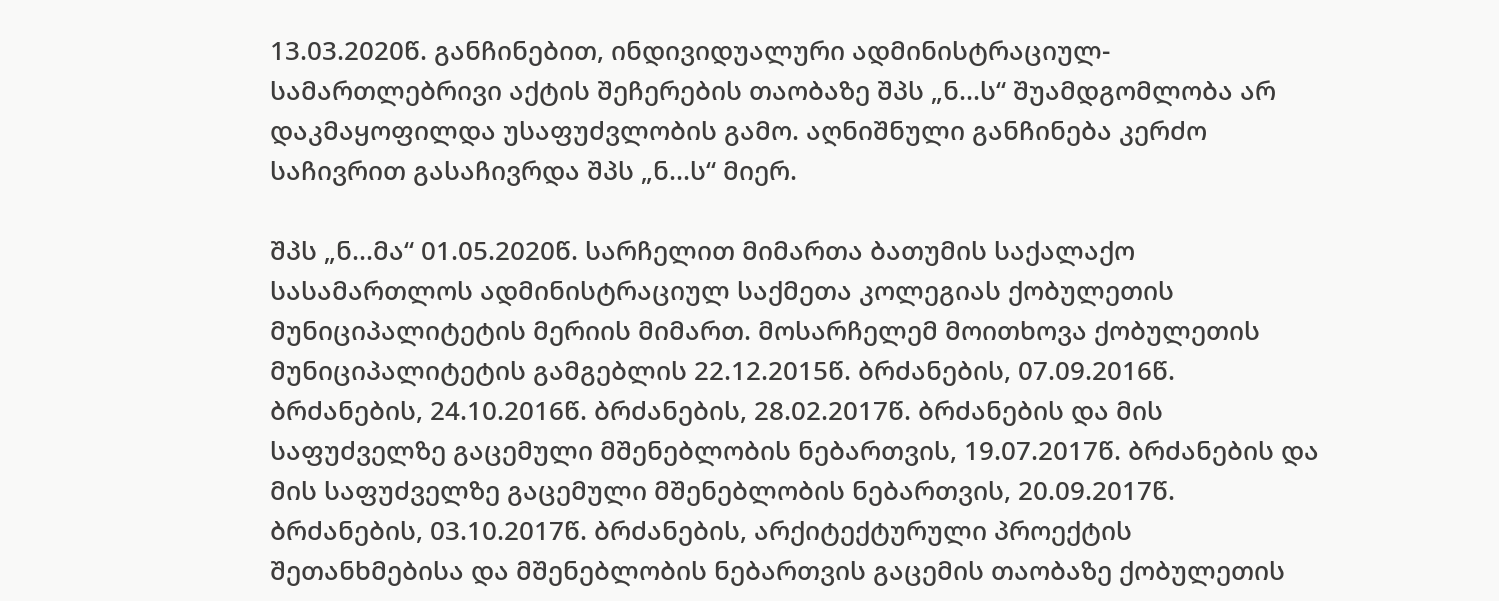13.03.2020წ. განჩინებით, ინდივიდუალური ადმინისტრაციულ-სამართლებრივი აქტის შეჩერების თაობაზე შპს „ნ...ს“ შუამდგომლობა არ დაკმაყოფილდა უსაფუძვლობის გამო. აღნიშნული განჩინება კერძო საჩივრით გასაჩივრდა შპს „ნ...ს“ მიერ.

შპს „ნ...მა“ 01.05.2020წ. სარჩელით მიმართა ბათუმის საქალაქო სასამართლოს ადმინისტრაციულ საქმეთა კოლეგიას ქობულეთის მუნიციპალიტეტის მერიის მიმართ. მოსარჩელემ მოითხოვა ქობულეთის მუნიციპალიტეტის გამგებლის 22.12.2015წ. ბრძანების, 07.09.2016წ. ბრძანების, 24.10.2016წ. ბრძანების, 28.02.2017წ. ბრძანების და მის საფუძველზე გაცემული მშენებლობის ნებართვის, 19.07.2017წ. ბრძანების და მის საფუძველზე გაცემული მშენებლობის ნებართვის, 20.09.2017წ. ბრძანების, 03.10.2017წ. ბრძანების, არქიტექტურული პროექტის შეთანხმებისა და მშენებლობის ნებართვის გაცემის თაობაზე ქობულეთის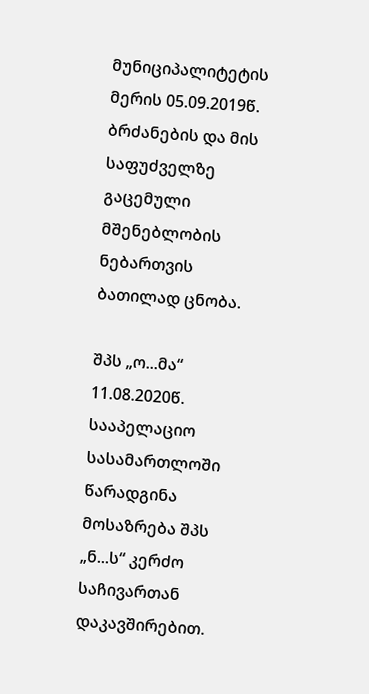მუნიციპალიტეტის მერის 05.09.2019წ. ბრძანების და მის საფუძველზე გაცემული მშენებლობის ნებართვის ბათილად ცნობა.

შპს „ო...მა“ 11.08.2020წ. სააპელაციო სასამართლოში წარადგინა მოსაზრება შპს „ნ...ს“ კერძო საჩივართან დაკავშირებით.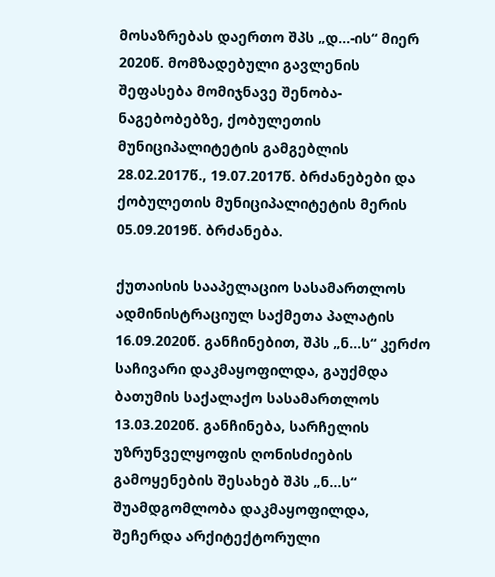მოსაზრებას დაერთო შპს „დ...-ის“ მიერ 2020წ. მომზადებული გავლენის შეფასება მომიჯნავე შენობა-ნაგებობებზე, ქობულეთის მუნიციპალიტეტის გამგებლის 28.02.2017წ., 19.07.2017წ. ბრძანებები და ქობულეთის მუნიციპალიტეტის მერის 05.09.2019წ. ბრძანება.

ქუთაისის სააპელაციო სასამართლოს ადმინისტრაციულ საქმეთა პალატის 16.09.2020წ. განჩინებით, შპს „ნ...ს“ კერძო საჩივარი დაკმაყოფილდა, გაუქმდა ბათუმის საქალაქო სასამართლოს 13.03.2020წ. განჩინება, სარჩელის უზრუნველყოფის ღონისძიების გამოყენების შესახებ შპს „ნ...ს“ შუამდგომლობა დაკმაყოფილდა, შეჩერდა არქიტექტორული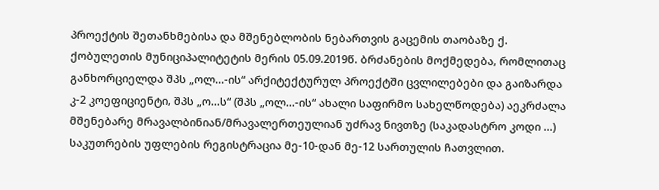პროექტის შეთანხმებისა და მშენებლობის ნებართვის გაცემის თაობაზე ქ. ქობულეთის მუნიციპალიტეტის მერის 05.09.2019წ. ბრძანების მოქმედება, რომლითაც განხორციელდა შპს „ოლ...-ის“ არქიტექტურულ პროექტში ცვლილებები და გაიზარდა კ-2 კოეფიციენტი, შპს „ო...ს“ (შპს „ოლ...-ის“ ახალი საფირმო სახელწოდება) აეკრძალა მშენებარე მრავალბინიან/მრავალერთეულიან უძრავ ნივთზე (საკადასტრო კოდი ...) საკუთრების უფლების რეგისტრაცია მე-10-დან მე-12 სართულის ჩათვლით.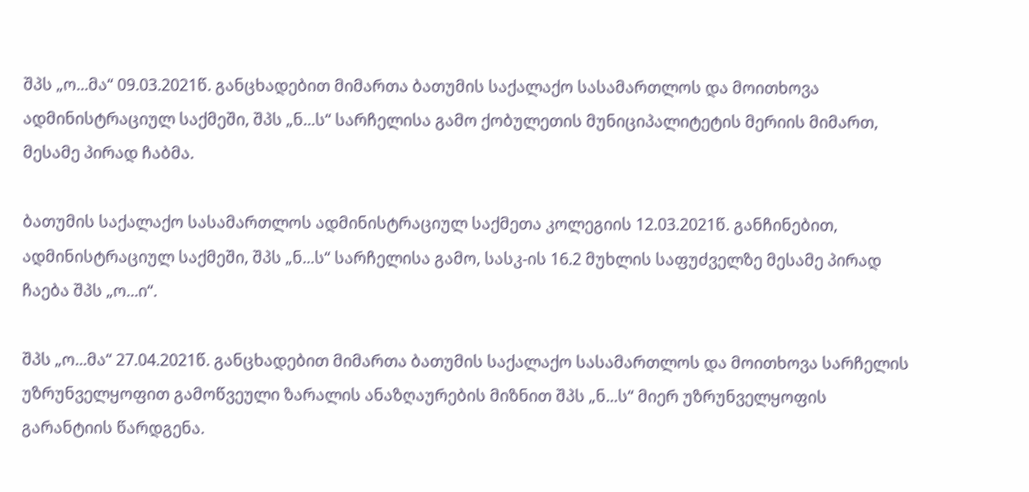შპს „ო...მა“ 09.03.2021წ. განცხადებით მიმართა ბათუმის საქალაქო სასამართლოს და მოითხოვა ადმინისტრაციულ საქმეში, შპს „ნ...ს“ სარჩელისა გამო ქობულეთის მუნიციპალიტეტის მერიის მიმართ, მესამე პირად ჩაბმა.

ბათუმის საქალაქო სასამართლოს ადმინისტრაციულ საქმეთა კოლეგიის 12.03.2021წ. განჩინებით, ადმინისტრაციულ საქმეში, შპს „ნ...ს“ სარჩელისა გამო, სასკ-ის 16.2 მუხლის საფუძველზე მესამე პირად ჩაება შპს „ო...ი“.

შპს „ო...მა“ 27.04.2021წ. განცხადებით მიმართა ბათუმის საქალაქო სასამართლოს და მოითხოვა სარჩელის უზრუნველყოფით გამოწვეული ზარალის ანაზღაურების მიზნით შპს „ნ...ს“ მიერ უზრუნველყოფის გარანტიის წარდგენა.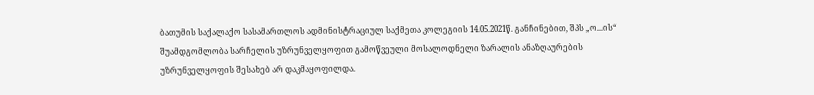ბათუმის საქალაქო სასამართლოს ადმინისტრაციულ საქმეთა კოლეგიის 14.05.2021წ. განჩინებით, შპს „ო...ის“ შუამდგომლობა სარჩელის უზრუნველყოფით გამოწვეული მოსალოდნელი ზარალის ანაზღაურების უზრუნველყოფის შესახებ არ დაკმაყოფილდა.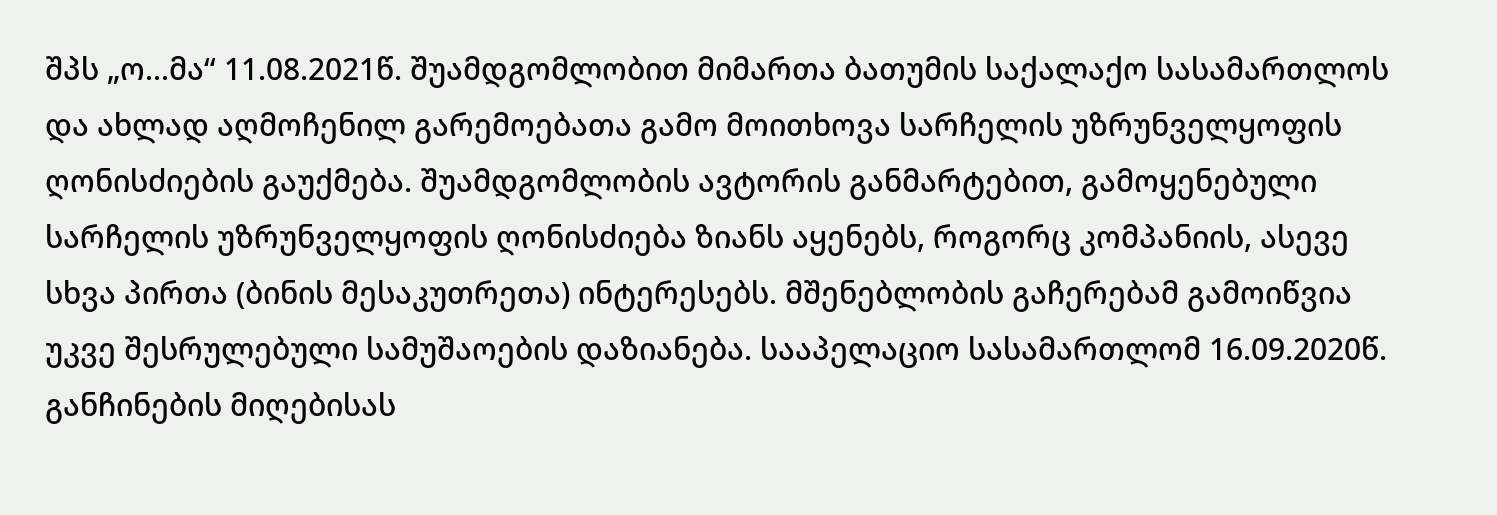შპს „ო...მა“ 11.08.2021წ. შუამდგომლობით მიმართა ბათუმის საქალაქო სასამართლოს და ახლად აღმოჩენილ გარემოებათა გამო მოითხოვა სარჩელის უზრუნველყოფის ღონისძიების გაუქმება. შუამდგომლობის ავტორის განმარტებით, გამოყენებული სარჩელის უზრუნველყოფის ღონისძიება ზიანს აყენებს, როგორც კომპანიის, ასევე სხვა პირთა (ბინის მესაკუთრეთა) ინტერესებს. მშენებლობის გაჩერებამ გამოიწვია უკვე შესრულებული სამუშაოების დაზიანება. სააპელაციო სასამართლომ 16.09.2020წ. განჩინების მიღებისას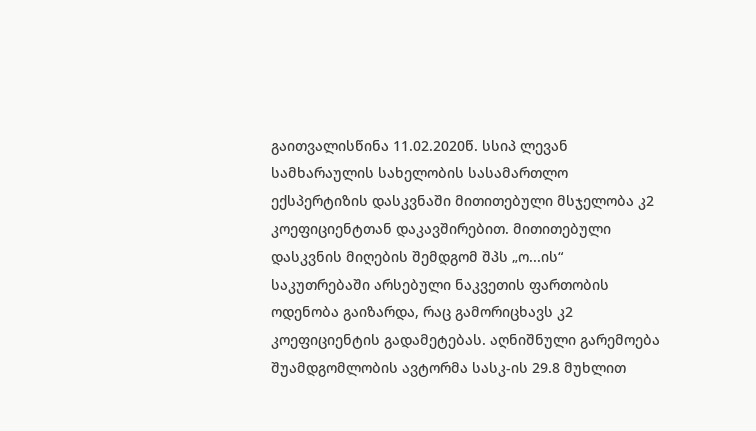გაითვალისწინა 11.02.2020წ. სსიპ ლევან სამხარაულის სახელობის სასამართლო ექსპერტიზის დასკვნაში მითითებული მსჯელობა კ2 კოეფიციენტთან დაკავშირებით. მითითებული დასკვნის მიღების შემდგომ შპს „ო...ის“ საკუთრებაში არსებული ნაკვეთის ფართობის ოდენობა გაიზარდა, რაც გამორიცხავს კ2 კოეფიციენტის გადამეტებას. აღნიშნული გარემოება შუამდგომლობის ავტორმა სასკ-ის 29.8 მუხლით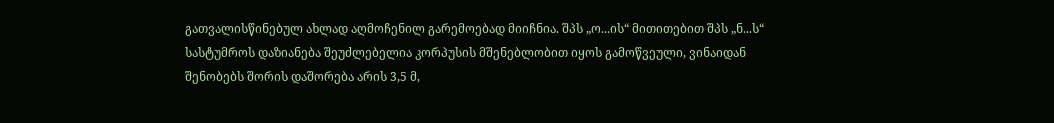გათვალისწინებულ ახლად აღმოჩენილ გარემოებად მიიჩნია. შპს „ო...ის“ მითითებით შპს „ნ...ს“ სასტუმროს დაზიანება შეუძლებელია კორპუსის მშენებლობით იყოს გამოწვეული, ვინაიდან შენობებს შორის დაშორება არის 3,5 მ,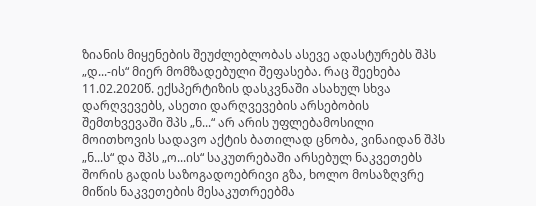ზიანის მიყენების შეუძლებლობას ასევე ადასტურებს შპს „დ...-ის“ მიერ მომზადებული შეფასება. რაც შეეხება 11.02.2020წ. ექსპერტიზის დასკვნაში ასახულ სხვა დარღვევებს, ასეთი დარღვევების არსებობის შემთხვევაში შპს „ნ...“ არ არის უფლებამოსილი მოითხოვის სადავო აქტის ბათილად ცნობა, ვინაიდან შპს „ნ...ს“ და შპს „ო...ის“ საკუთრებაში არსებულ ნაკვეთებს შორის გადის საზოგადოებრივი გზა, ხოლო მოსაზღვრე მიწის ნაკვეთების მესაკუთრეებმა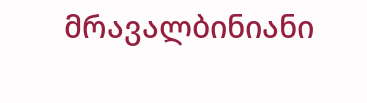მრავალბინიანი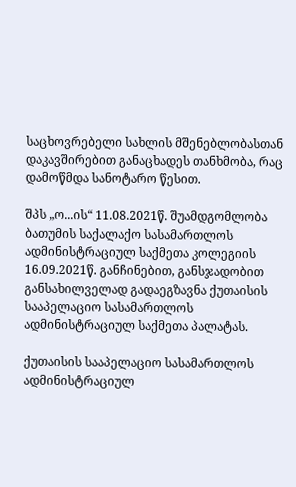საცხოვრებელი სახლის მშენებლობასთან დაკავშირებით განაცხადეს თანხმობა, რაც დამოწმდა სანოტარო წესით.

შპს „ო...ის“ 11.08.2021წ. შუამდგომლობა ბათუმის საქალაქო სასამართლოს ადმინისტრაციულ საქმეთა კოლეგიის 16.09.2021წ. განჩინებით, განსჯადობით განსახილველად გადაეგზავნა ქუთაისის სააპელაციო სასამართლოს ადმინისტრაციულ საქმეთა პალატას.

ქუთაისის სააპელაციო სასამართლოს ადმინისტრაციულ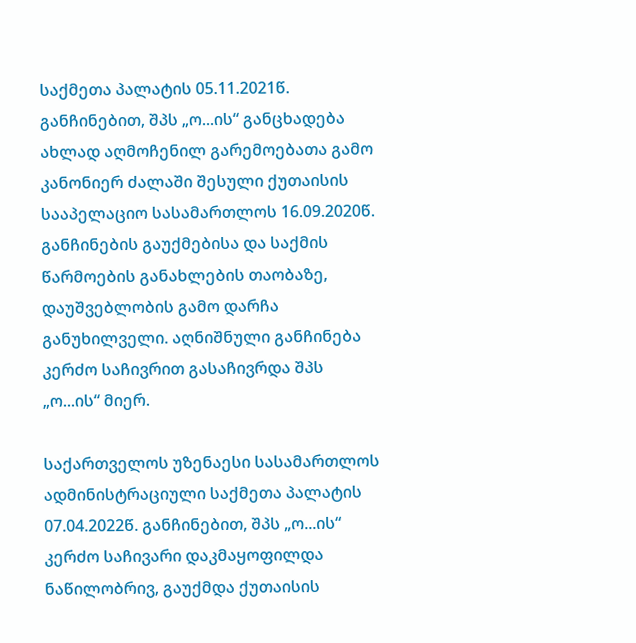საქმეთა პალატის 05.11.2021წ. განჩინებით, შპს „ო...ის“ განცხადება ახლად აღმოჩენილ გარემოებათა გამო კანონიერ ძალაში შესული ქუთაისის სააპელაციო სასამართლოს 16.09.2020წ. განჩინების გაუქმებისა და საქმის წარმოების განახლების თაობაზე, დაუშვებლობის გამო დარჩა განუხილველი. აღნიშნული განჩინება კერძო საჩივრით გასაჩივრდა შპს „ო...ის“ მიერ.

საქართველოს უზენაესი სასამართლოს ადმინისტრაციული საქმეთა პალატის 07.04.2022წ. განჩინებით, შპს „ო...ის“ კერძო საჩივარი დაკმაყოფილდა ნაწილობრივ, გაუქმდა ქუთაისის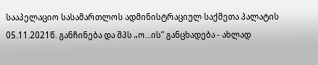სააპელაციო სასამართლოს ადმინისტრაციულ საქმეთა პალატის 05.11.2021წ. განჩინება და შპს „ო...ის“ განცხადება - ახლად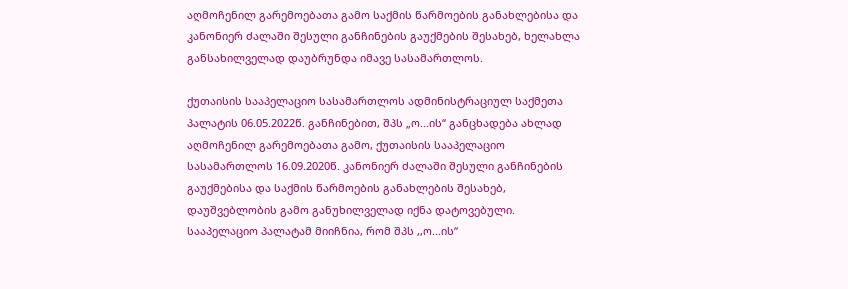აღმოჩენილ გარემოებათა გამო საქმის წარმოების განახლებისა და კანონიერ ძალაში შესული განჩინების გაუქმების შესახებ, ხელახლა განსახილველად დაუბრუნდა იმავე სასამართლოს.

ქუთაისის სააპელაციო სასამართლოს ადმინისტრაციულ საქმეთა პალატის 06.05.2022წ. განჩინებით, შპს „ო...ის“ განცხადება ახლად აღმოჩენილ გარემოებათა გამო, ქუთაისის სააპელაციო სასამართლოს 16.09.2020წ. კანონიერ ძალაში შესული განჩინების გაუქმებისა და საქმის წარმოების განახლების შესახებ, დაუშვებლობის გამო განუხილველად იქნა დატოვებული. სააპელაციო პალატამ მიიჩნია, რომ შპს ,,ო...ის“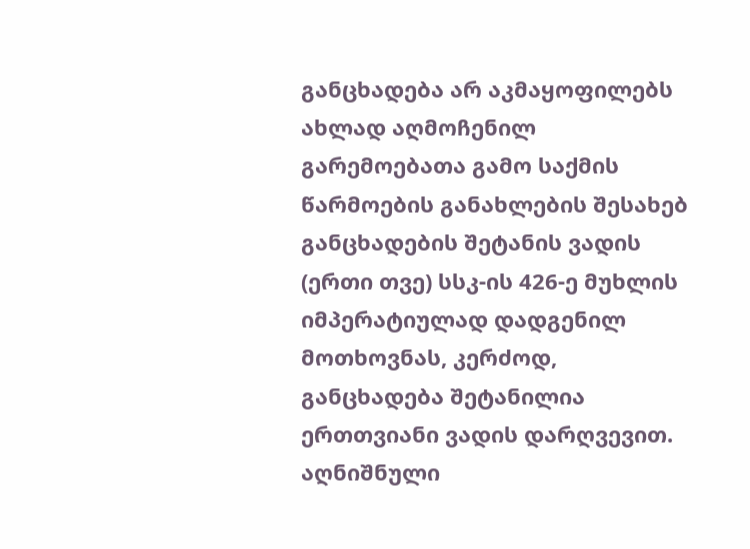განცხადება არ აკმაყოფილებს ახლად აღმოჩენილ გარემოებათა გამო საქმის წარმოების განახლების შესახებ განცხადების შეტანის ვადის (ერთი თვე) სსკ-ის 426-ე მუხლის იმპერატიულად დადგენილ მოთხოვნას, კერძოდ, განცხადება შეტანილია ერთთვიანი ვადის დარღვევით. აღნიშნული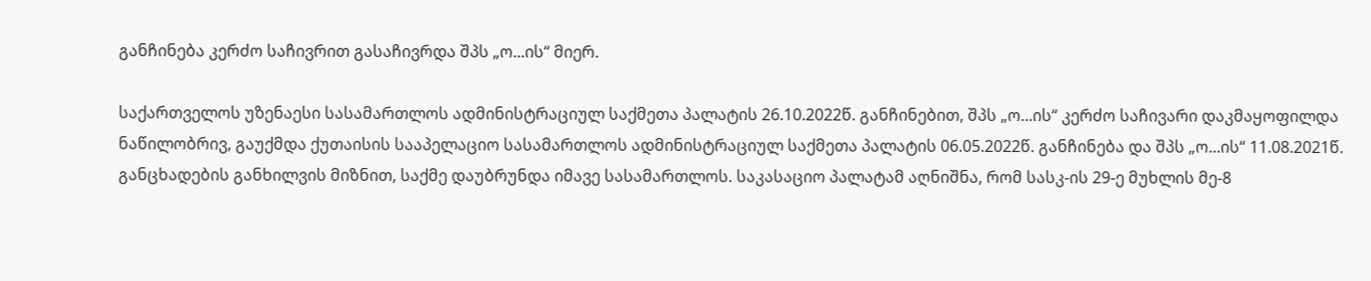განჩინება კერძო საჩივრით გასაჩივრდა შპს „ო...ის“ მიერ.

საქართველოს უზენაესი სასამართლოს ადმინისტრაციულ საქმეთა პალატის 26.10.2022წ. განჩინებით, შპს „ო...ის“ კერძო საჩივარი დაკმაყოფილდა ნაწილობრივ, გაუქმდა ქუთაისის სააპელაციო სასამართლოს ადმინისტრაციულ საქმეთა პალატის 06.05.2022წ. განჩინება და შპს „ო...ის“ 11.08.2021წ. განცხადების განხილვის მიზნით, საქმე დაუბრუნდა იმავე სასამართლოს. საკასაციო პალატამ აღნიშნა, რომ სასკ-ის 29-ე მუხლის მე-8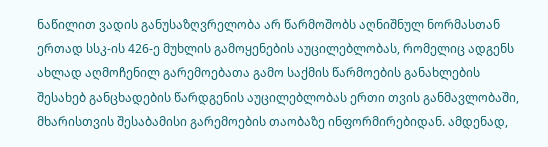ნაწილით ვადის განუსაზღვრელობა არ წარმოშობს აღნიშნულ ნორმასთან ერთად სსკ-ის 426-ე მუხლის გამოყენების აუცილებლობას, რომელიც ადგენს ახლად აღმოჩენილ გარემოებათა გამო საქმის წარმოების განახლების შესახებ განცხადების წარდგენის აუცილებლობას ერთი თვის განმავლობაში, მხარისთვის შესაბამისი გარემოების თაობაზე ინფორმირებიდან. ამდენად,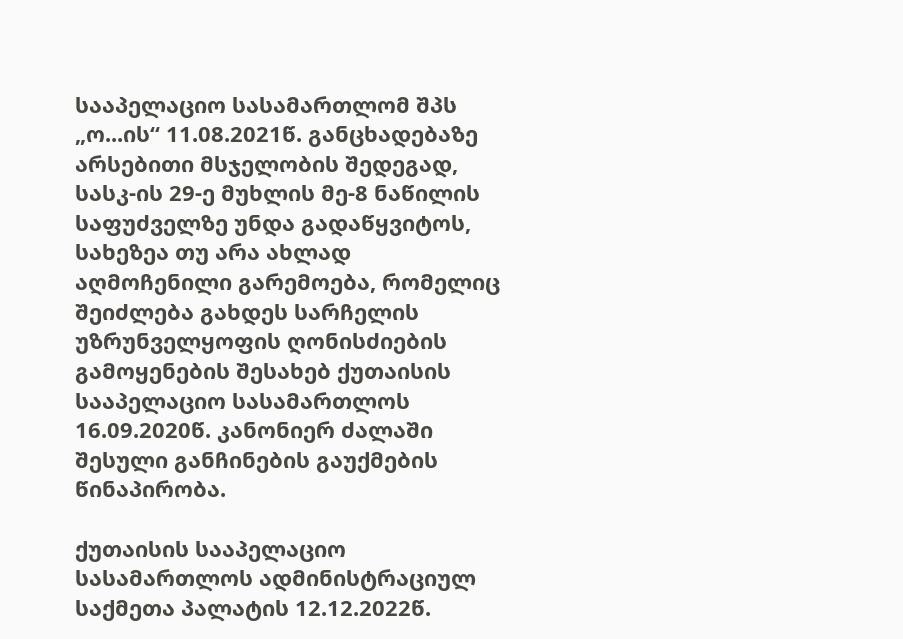სააპელაციო სასამართლომ შპს „ო...ის“ 11.08.2021წ. განცხადებაზე არსებითი მსჯელობის შედეგად, სასკ-ის 29-ე მუხლის მე-8 ნაწილის საფუძველზე უნდა გადაწყვიტოს, სახეზეა თუ არა ახლად აღმოჩენილი გარემოება, რომელიც შეიძლება გახდეს სარჩელის უზრუნველყოფის ღონისძიების გამოყენების შესახებ ქუთაისის სააპელაციო სასამართლოს 16.09.2020წ. კანონიერ ძალაში შესული განჩინების გაუქმების წინაპირობა.

ქუთაისის სააპელაციო სასამართლოს ადმინისტრაციულ საქმეთა პალატის 12.12.2022წ.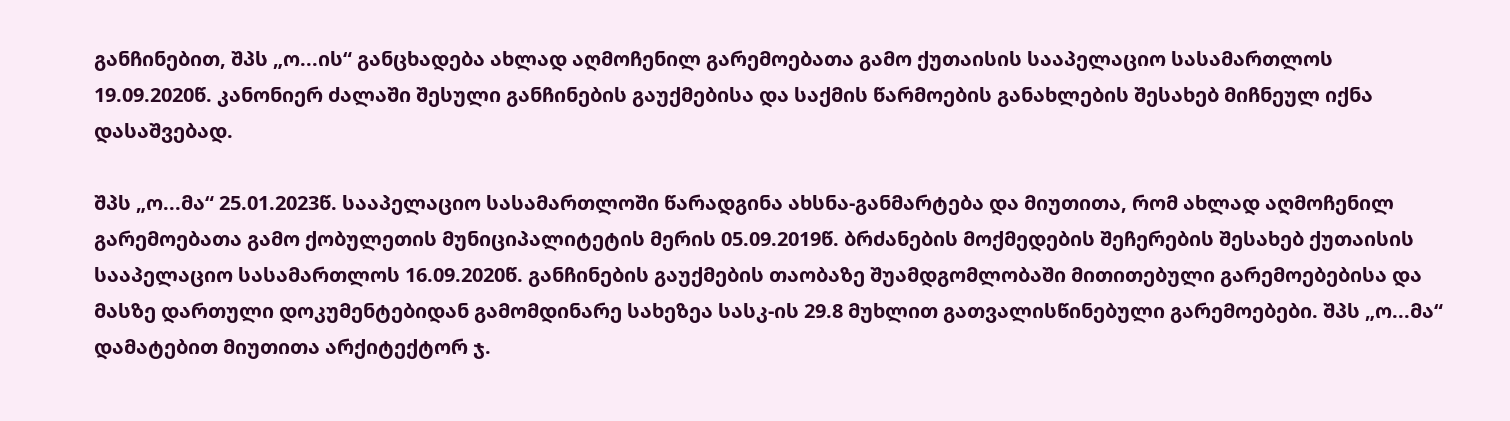განჩინებით, შპს „ო...ის“ განცხადება ახლად აღმოჩენილ გარემოებათა გამო ქუთაისის სააპელაციო სასამართლოს 19.09.2020წ. კანონიერ ძალაში შესული განჩინების გაუქმებისა და საქმის წარმოების განახლების შესახებ მიჩნეულ იქნა დასაშვებად.

შპს „ო...მა“ 25.01.2023წ. სააპელაციო სასამართლოში წარადგინა ახსნა-განმარტება და მიუთითა, რომ ახლად აღმოჩენილ გარემოებათა გამო ქობულეთის მუნიციპალიტეტის მერის 05.09.2019წ. ბრძანების მოქმედების შეჩერების შესახებ ქუთაისის სააპელაციო სასამართლოს 16.09.2020წ. განჩინების გაუქმების თაობაზე შუამდგომლობაში მითითებული გარემოებებისა და მასზე დართული დოკუმენტებიდან გამომდინარე სახეზეა სასკ-ის 29.8 მუხლით გათვალისწინებული გარემოებები. შპს „ო...მა“ დამატებით მიუთითა არქიტექტორ ჯ.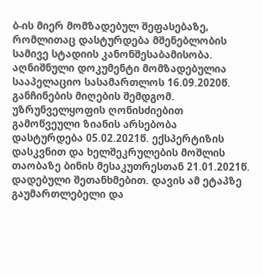ბ-ის მიერ მომზადებულ შეფასებაზე, რომლითაც დასტურდება მშენებლობის სამივე სტადიის კანონშესაბამისობა. აღნიშნული დოკუმენტი მომზადებულია სააპელაციო სასამართლოს 16.09.2020წ. განჩინების მიღების შემდგომ. უზრუნველყოფის ღონისძიებით გამოწვეული ზიანის არსებობა დასტურდება 05.02.2021წ. ექსპერტიზის დასკვნით და ხელშეკრულების მოშლის თაობაზე ბინის მესაკუთრესთან 21.01.2021წ. დადებული შეთანხმებით. დავის ამ ეტაპზე გაუმართლებელი და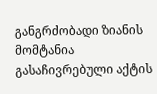განგრძობადი ზიანის მომტანია გასაჩივრებული აქტის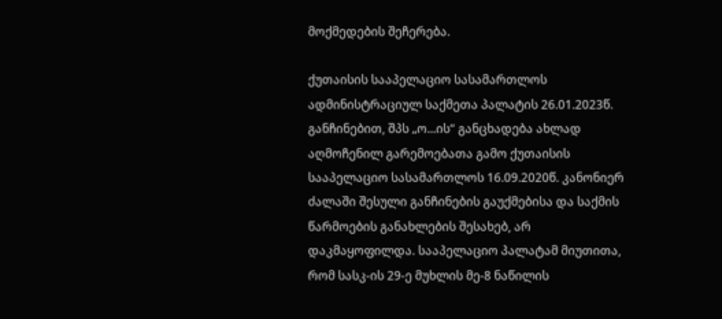მოქმედების შეჩერება.

ქუთაისის სააპელაციო სასამართლოს ადმინისტრაციულ საქმეთა პალატის 26.01.2023წ. განჩინებით, შპს „ო...ის“ განცხადება ახლად აღმოჩენილ გარემოებათა გამო ქუთაისის სააპელაციო სასამართლოს 16.09.2020წ. კანონიერ ძალაში შესული განჩინების გაუქმებისა და საქმის წარმოების განახლების შესახებ, არ დაკმაყოფილდა. სააპელაციო პალატამ მიუთითა, რომ სასკ-ის 29-ე მუხლის მე-8 ნაწილის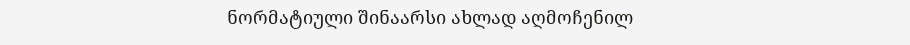ნორმატიული შინაარსი ახლად აღმოჩენილ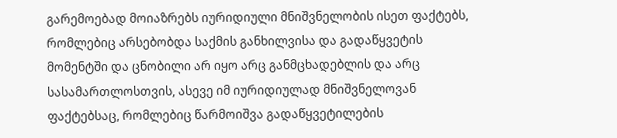გარემოებად მოიაზრებს იურიდიული მნიშვნელობის ისეთ ფაქტებს, რომლებიც არსებობდა საქმის განხილვისა და გადაწყვეტის მომენტში და ცნობილი არ იყო არც განმცხადებლის და არც სასამართლოსთვის, ასევე იმ იურიდიულად მნიშვნელოვან ფაქტებსაც, რომლებიც წარმოიშვა გადაწყვეტილების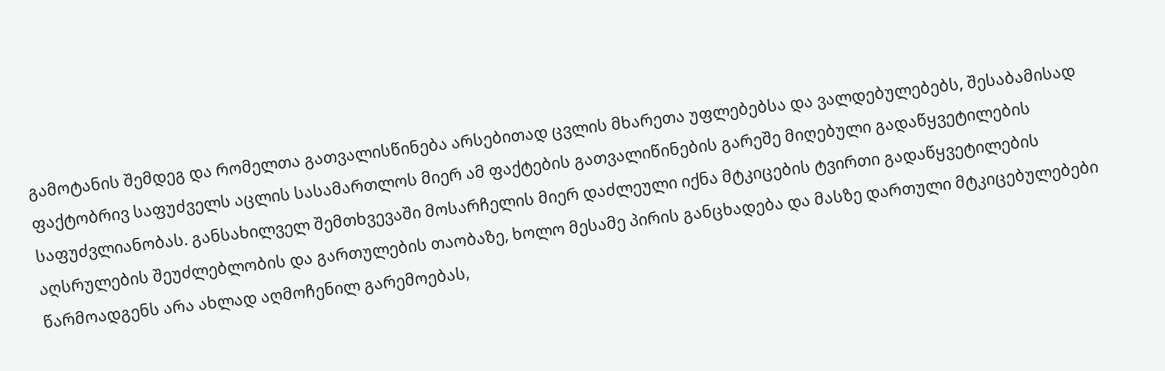გამოტანის შემდეგ და რომელთა გათვალისწინება არსებითად ცვლის მხარეთა უფლებებსა და ვალდებულებებს, შესაბამისად ფაქტობრივ საფუძველს აცლის სასამართლოს მიერ ამ ფაქტების გათვალიწინების გარეშე მიღებული გადაწყვეტილების საფუძვლიანობას. განსახილველ შემთხვევაში მოსარჩელის მიერ დაძლეული იქნა მტკიცების ტვირთი გადაწყვეტილების აღსრულების შეუძლებლობის და გართულების თაობაზე, ხოლო მესამე პირის განცხადება და მასზე დართული მტკიცებულებები წარმოადგენს არა ახლად აღმოჩენილ გარემოებას,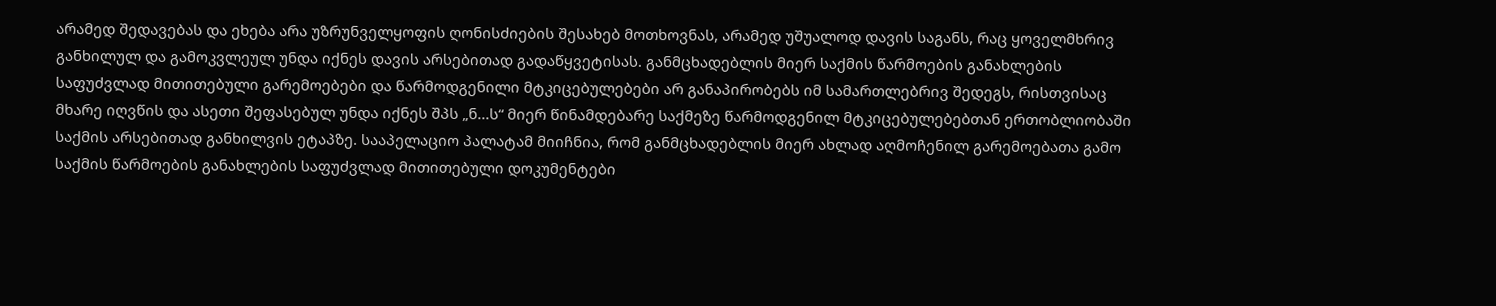არამედ შედავებას და ეხება არა უზრუნველყოფის ღონისძიების შესახებ მოთხოვნას, არამედ უშუალოდ დავის საგანს, რაც ყოველმხრივ განხილულ და გამოკვლეულ უნდა იქნეს დავის არსებითად გადაწყვეტისას. განმცხადებლის მიერ საქმის წარმოების განახლების საფუძვლად მითითებული გარემოებები და წარმოდგენილი მტკიცებულებები არ განაპირობებს იმ სამართლებრივ შედეგს, რისთვისაც მხარე იღვწის და ასეთი შეფასებულ უნდა იქნეს შპს „ნ...ს“ მიერ წინამდებარე საქმეზე წარმოდგენილ მტკიცებულებებთან ერთობლიობაში საქმის არსებითად განხილვის ეტაპზე. სააპელაციო პალატამ მიიჩნია, რომ განმცხადებლის მიერ ახლად აღმოჩენილ გარემოებათა გამო საქმის წარმოების განახლების საფუძვლად მითითებული დოკუმენტები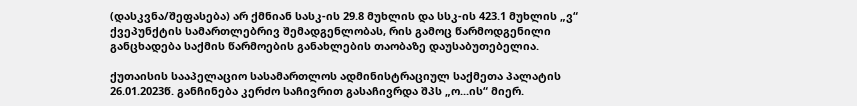(დასკვნა/შეფასება) არ ქმნიან სასკ-ის 29.8 მუხლის და სსკ-ის 423.1 მუხლის „ვ“ ქვეპუნქტის სამართლებრივ შემადგენლობას, რის გამოც წარმოდგენილი განცხადება საქმის წარმოების განახლების თაობაზე დაუსაბუთებელია.

ქუთაისის სააპელაციო სასამართლოს ადმინისტრაციულ საქმეთა პალატის 26.01.2023წ. განჩინება კერძო საჩივრით გასაჩივრდა შპს „ო...ის“ მიერ.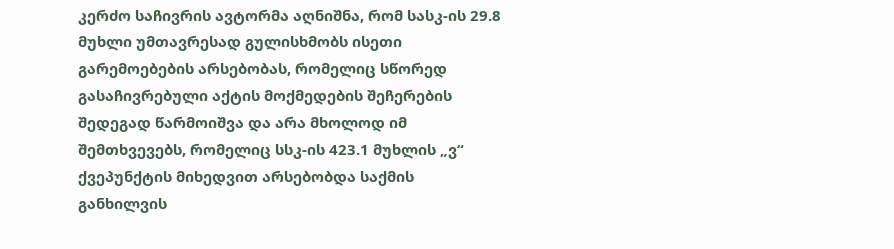კერძო საჩივრის ავტორმა აღნიშნა, რომ სასკ-ის 29.8 მუხლი უმთავრესად გულისხმობს ისეთი გარემოებების არსებობას, რომელიც სწორედ გასაჩივრებული აქტის მოქმედების შეჩერების შედეგად წარმოიშვა და არა მხოლოდ იმ შემთხვევებს, რომელიც სსკ-ის 423.1 მუხლის „ვ“ ქვეპუნქტის მიხედვით არსებობდა საქმის განხილვის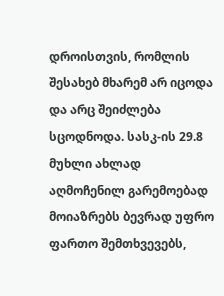დროისთვის, რომლის შესახებ მხარემ არ იცოდა და არც შეიძლება სცოდნოდა. სასკ-ის 29.8 მუხლი ახლად აღმოჩენილ გარემოებად მოიაზრებს ბევრად უფრო ფართო შემთხვევებს,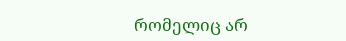რომელიც არ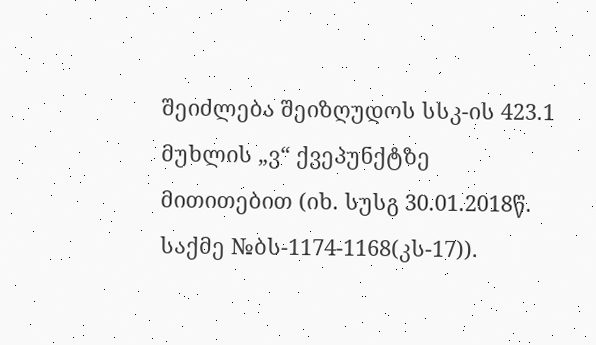შეიძლება შეიზღუდოს სსკ-ის 423.1 მუხლის „ვ“ ქვეპუნქტზე მითითებით (იხ. სუსგ 30.01.2018წ. საქმე №ბს-1174-1168(კს-17)).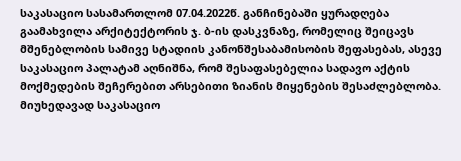საკასაციო სასამართლომ 07.04.2022წ. განჩინებაში ყურადღება გაამახვილა არქიტექტორის ჯ. ბ-ის დასკვნაზე, რომელიც შეიცავს მშენებლობის სამივე სტადიის კანონშესაბამისობის შეფასებას, ასევე საკასაციო პალატამ აღნიშნა, რომ შესაფასებელია სადავო აქტის მოქმედების შეჩერებით არსებითი ზიანის მიყენების შესაძლებლობა. მიუხედავად საკასაციო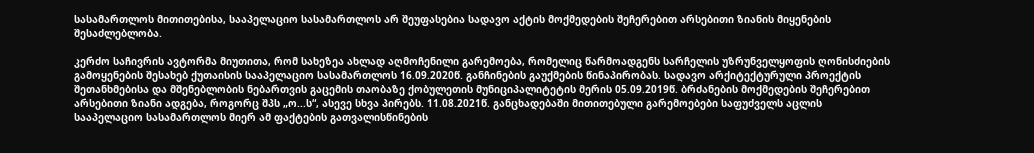სასამართლოს მითითებისა, სააპელაციო სასამართლოს არ შეუფასებია სადავო აქტის მოქმედების შეჩერებით არსებითი ზიანის მიყენების შესაძლებლობა.

კერძო საჩივრის ავტორმა მიუთითა, რომ სახეზეა ახლად აღმოჩენილი გარემოება, რომელიც წარმოადგენს სარჩელის უზრუნველყოფის ღონისძიების გამოყენების შესახებ ქუთაისის სააპელაციო სასამართლოს 16.09.2020წ. განჩინების გაუქმების წინაპირობას. სადავო არქიტექტურული პროექტის შეთანხმებისა და მშენებლობის ნებართვის გაცემის თაობაზე ქობულეთის მუნიციპალიტეტის მერის 05.09.2019წ. ბრძანების მოქმედების შეჩერებით არსებითი ზიანი ადგება, როგორც შპს „ო...ს“, ასევე სხვა პირებს. 11.08.2021წ. განცხადებაში მითითებული გარემოებები საფუძველს აცლის სააპელაციო სასამართლოს მიერ ამ ფაქტების გათვალისწინების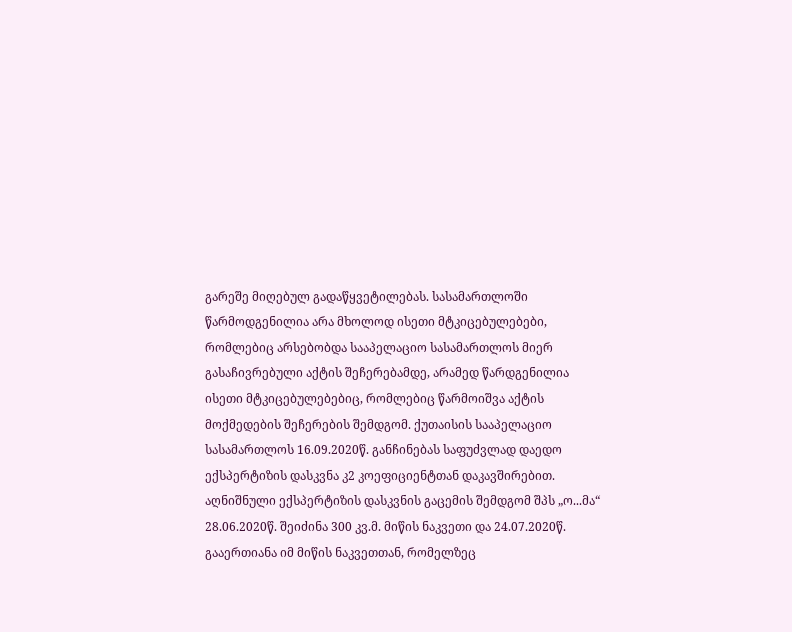გარეშე მიღებულ გადაწყვეტილებას. სასამართლოში წარმოდგენილია არა მხოლოდ ისეთი მტკიცებულებები, რომლებიც არსებობდა სააპელაციო სასამართლოს მიერ გასაჩივრებული აქტის შეჩერებამდე, არამედ წარდგენილია ისეთი მტკიცებულებებიც, რომლებიც წარმოიშვა აქტის მოქმედების შეჩერების შემდგომ. ქუთაისის სააპელაციო სასამართლოს 16.09.2020წ. განჩინებას საფუძვლად დაედო ექსპერტიზის დასკვნა კ2 კოეფიციენტთან დაკავშირებით. აღნიშნული ექსპერტიზის დასკვნის გაცემის შემდგომ შპს „ო...მა“ 28.06.2020წ. შეიძინა 300 კვ.მ. მიწის ნაკვეთი და 24.07.2020წ. გააერთიანა იმ მიწის ნაკვეთთან, რომელზეც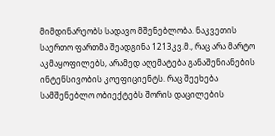მიმდინარეობს სადავო მშენებლობა. ნაკვეთის საერთო ფართმა შეადგინა 1213კვ.მ., რაც არა მარტო აკმაყოფილებს, არამედ აღემატება განაშენიანების ინტენსივობის კოეფიციენტს. რაც შეეხება სამშენებლო ობიექტებს შორის დაცილების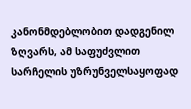კანონმდებლობით დადგენილ ზღვარს, ამ საფუძვლით სარჩელის უზრუნველსაყოფად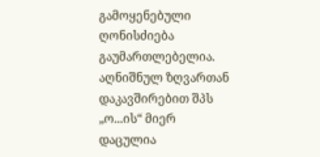გამოყენებული ღონისძიება გაუმართლებელია. აღნიშნულ ზღვართან დაკავშირებით შპს „ო...ის“ მიერ დაცულია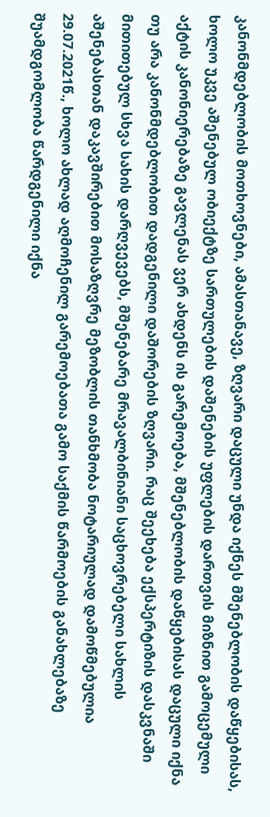კანონმდებლობის მოთხოვნები, ამასთანავე, ზღვარი დაცული უნდა იქნეს მშენებლობის დაწყებისას, ხოლო უკვე აშენებულ ობიექტზე სართულების დაშენების უფლების დართვის მიზნით გამოცემული აქტის კანონიერებაზე გავლენას ვერ ახდენს ის გარემოება, მშენებლობის დაწყებისას დაცული იქნა თუ არა კანონმდებლობით დადგენილი დაშორების ზღვარი. რაც შეეხება ექსპერტიზის დასკვნაში მითითებულ სხვა სახის დარღვევებს, მშენებარე მრავალბინიანი საცხოვრებელი სახლის აშენებასთან დაკავშირებით მოსაზღვრე მეზობლის თანხმობა ნოტარიულად დამოწმებულია 29.07.2021წ., ხოლო ახლად აღმოჩენილ გარემოებათა გამო საქმის წარმოების განახლებაზე შუამდგომლობა წარდგენილი იქნა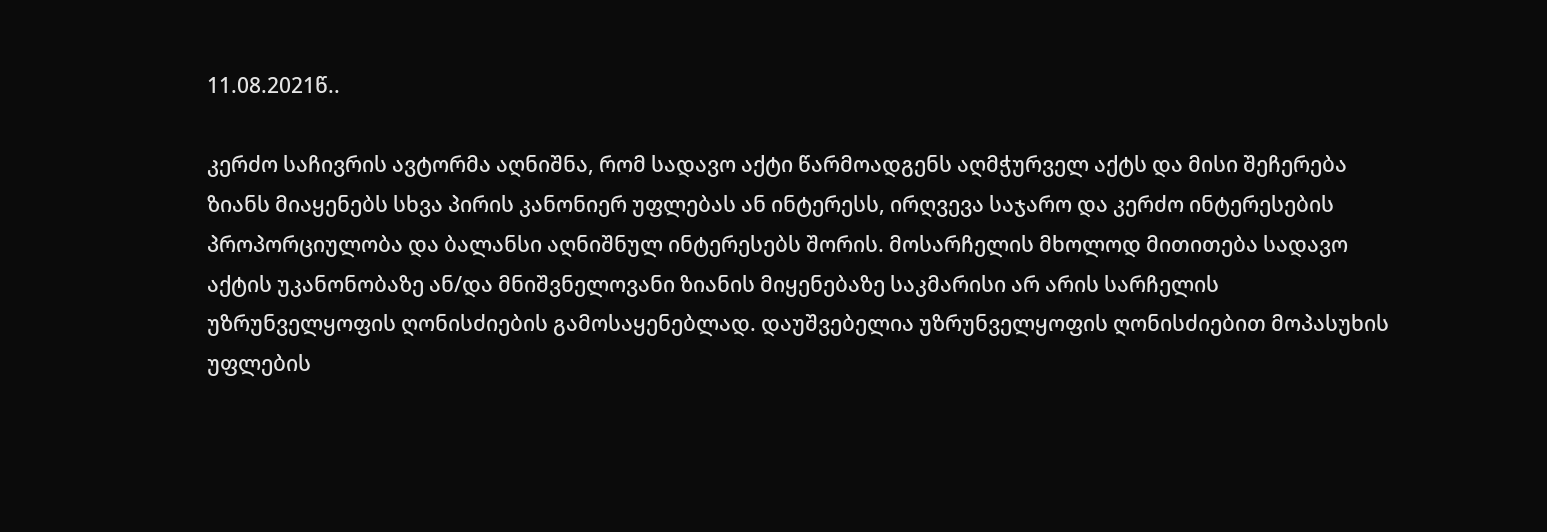11.08.2021წ..

კერძო საჩივრის ავტორმა აღნიშნა, რომ სადავო აქტი წარმოადგენს აღმჭურველ აქტს და მისი შეჩერება ზიანს მიაყენებს სხვა პირის კანონიერ უფლებას ან ინტერესს, ირღვევა საჯარო და კერძო ინტერესების პროპორციულობა და ბალანსი აღნიშნულ ინტერესებს შორის. მოსარჩელის მხოლოდ მითითება სადავო აქტის უკანონობაზე ან/და მნიშვნელოვანი ზიანის მიყენებაზე საკმარისი არ არის სარჩელის უზრუნველყოფის ღონისძიების გამოსაყენებლად. დაუშვებელია უზრუნველყოფის ღონისძიებით მოპასუხის უფლების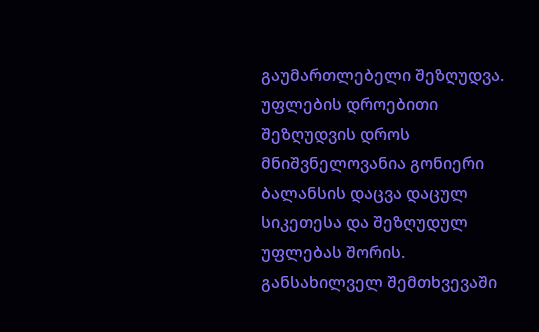გაუმართლებელი შეზღუდვა. უფლების დროებითი შეზღუდვის დროს მნიშვნელოვანია გონიერი ბალანსის დაცვა დაცულ სიკეთესა და შეზღუდულ უფლებას შორის. განსახილველ შემთხვევაში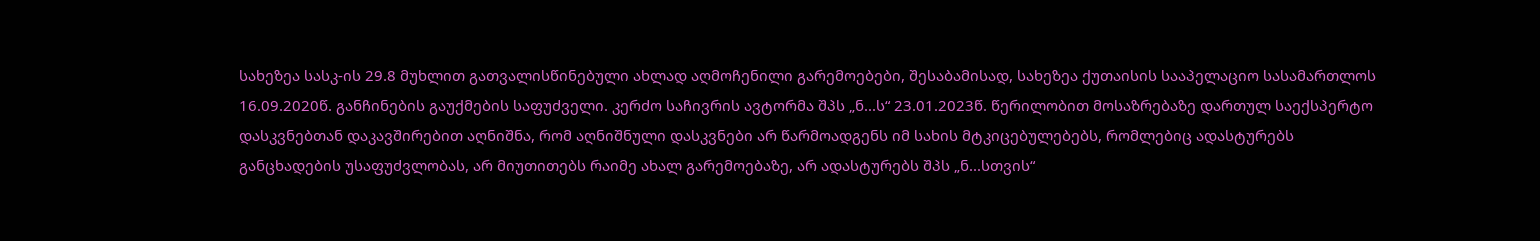სახეზეა სასკ-ის 29.8 მუხლით გათვალისწინებული ახლად აღმოჩენილი გარემოებები, შესაბამისად, სახეზეა ქუთაისის სააპელაციო სასამართლოს 16.09.2020წ. განჩინების გაუქმების საფუძველი. კერძო საჩივრის ავტორმა შპს „ნ...ს“ 23.01.2023წ. წერილობით მოსაზრებაზე დართულ საექსპერტო დასკვნებთან დაკავშირებით აღნიშნა, რომ აღნიშნული დასკვნები არ წარმოადგენს იმ სახის მტკიცებულებებს, რომლებიც ადასტურებს განცხადების უსაფუძვლობას, არ მიუთითებს რაიმე ახალ გარემოებაზე, არ ადასტურებს შპს „ნ...სთვის“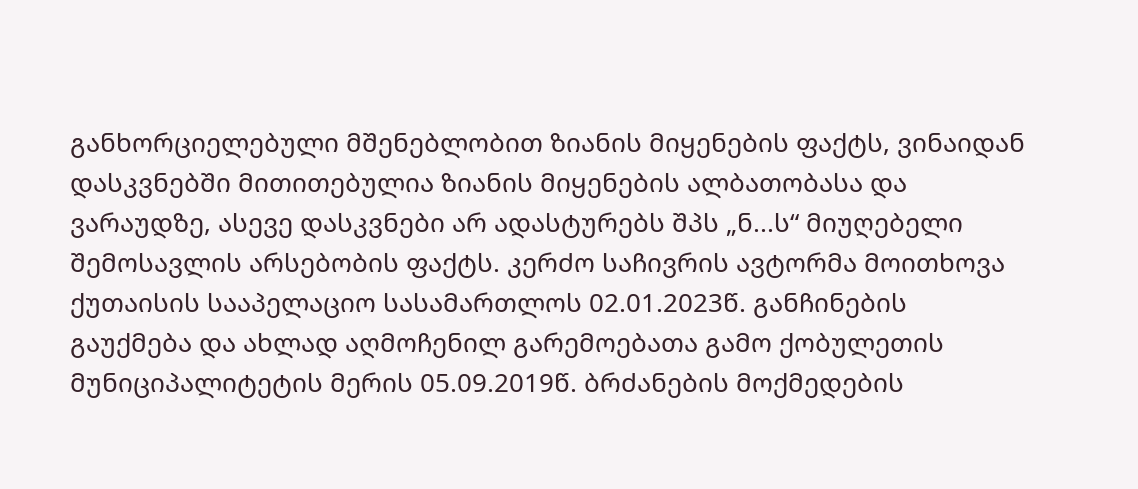განხორციელებული მშენებლობით ზიანის მიყენების ფაქტს, ვინაიდან დასკვნებში მითითებულია ზიანის მიყენების ალბათობასა და ვარაუდზე, ასევე დასკვნები არ ადასტურებს შპს „ნ...ს“ მიუღებელი შემოსავლის არსებობის ფაქტს. კერძო საჩივრის ავტორმა მოითხოვა ქუთაისის სააპელაციო სასამართლოს 02.01.2023წ. განჩინების გაუქმება და ახლად აღმოჩენილ გარემოებათა გამო ქობულეთის მუნიციპალიტეტის მერის 05.09.2019წ. ბრძანების მოქმედების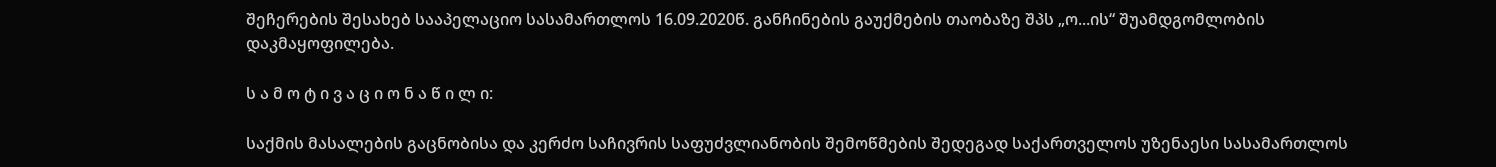შეჩერების შესახებ სააპელაციო სასამართლოს 16.09.2020წ. განჩინების გაუქმების თაობაზე შპს „ო...ის“ შუამდგომლობის დაკმაყოფილება.

ს ა მ ო ტ ი ვ ა ც ი ო ნ ა წ ი ლ ი:

საქმის მასალების გაცნობისა და კერძო საჩივრის საფუძვლიანობის შემოწმების შედეგად საქართველოს უზენაესი სასამართლოს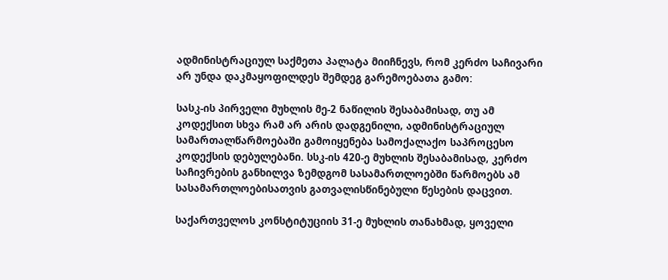ადმინისტრაციულ საქმეთა პალატა მიიჩნევს, რომ კერძო საჩივარი არ უნდა დაკმაყოფილდეს შემდეგ გარემოებათა გამო:

სასკ-ის პირველი მუხლის მე-2 ნაწილის შესაბამისად, თუ ამ კოდექსით სხვა რამ არ არის დადგენილი, ადმინისტრაციულ სამართალწარმოებაში გამოიყენება სამოქალაქო საპროცესო კოდექსის დებულებანი. სსკ-ის 420-ე მუხლის შესაბამისად, კერძო საჩივრების განხილვა ზემდგომ სასამართლოებში წარმოებს ამ სასამართლოებისათვის გათვალისწინებული წესების დაცვით.

საქართველოს კონსტიტუციის 31-ე მუხლის თანახმად, ყოველი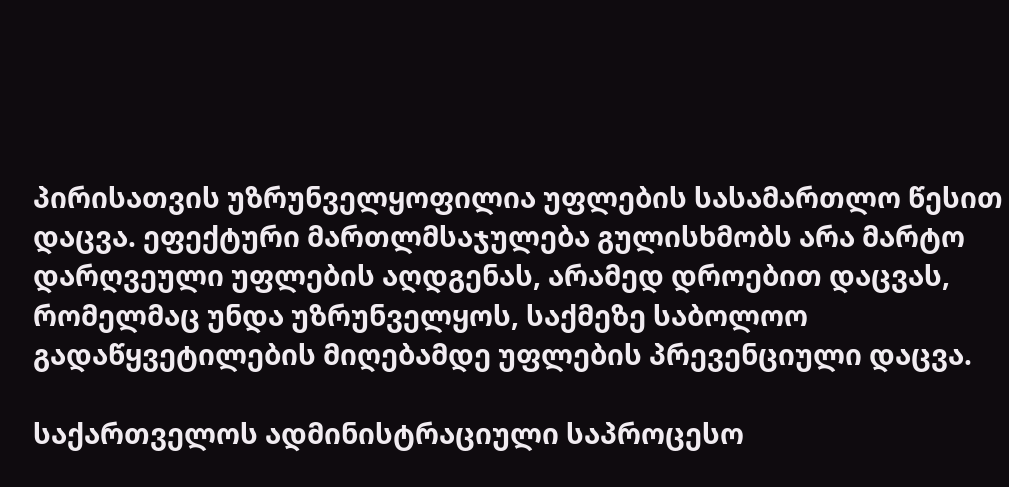პირისათვის უზრუნველყოფილია უფლების სასამართლო წესით დაცვა. ეფექტური მართლმსაჯულება გულისხმობს არა მარტო დარღვეული უფლების აღდგენას, არამედ დროებით დაცვას, რომელმაც უნდა უზრუნველყოს, საქმეზე საბოლოო გადაწყვეტილების მიღებამდე უფლების პრევენციული დაცვა.

საქართველოს ადმინისტრაციული საპროცესო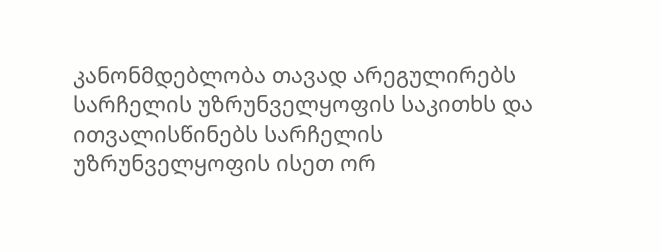კანონმდებლობა თავად არეგულირებს სარჩელის უზრუნველყოფის საკითხს და ითვალისწინებს სარჩელის უზრუნველყოფის ისეთ ორ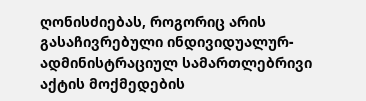ღონისძიებას, როგორიც არის გასაჩივრებული ინდივიდუალურ-ადმინისტრაციულ სამართლებრივი აქტის მოქმედების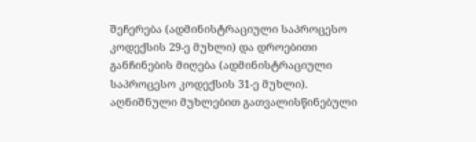შეჩერება (ადმინისტრაციული საპროცესო კოდექსის 29-ე მუხლი) და დროებითი განჩინების მიღება (ადმინისტრაციული საპროცესო კოდექსის 31-ე მუხლი). აღნიშნული მუხლებით გათვალისწინებული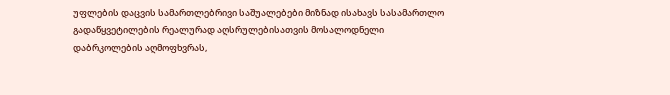უფლების დაცვის სამართლებრივი საშუალებები მიზნად ისახავს სასამართლო გადაწყვეტილების რეალურად აღსრულებისათვის მოსალოდნელი დაბრკოლების აღმოფხვრას,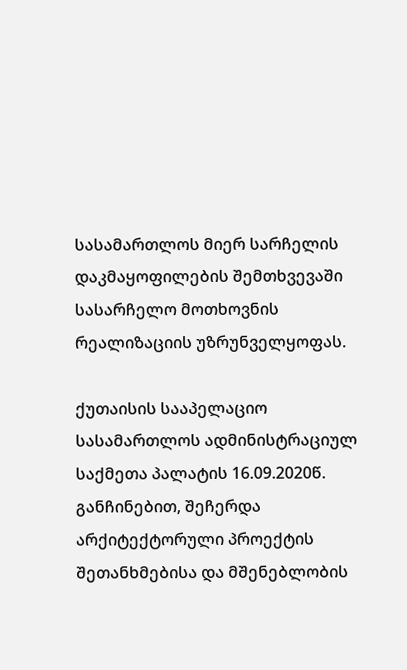სასამართლოს მიერ სარჩელის დაკმაყოფილების შემთხვევაში სასარჩელო მოთხოვნის რეალიზაციის უზრუნველყოფას.

ქუთაისის სააპელაციო სასამართლოს ადმინისტრაციულ საქმეთა პალატის 16.09.2020წ. განჩინებით, შეჩერდა არქიტექტორული პროექტის შეთანხმებისა და მშენებლობის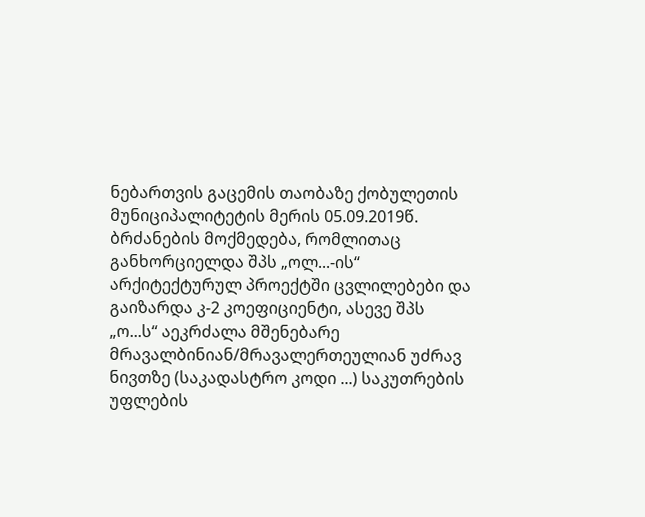ნებართვის გაცემის თაობაზე ქობულეთის მუნიციპალიტეტის მერის 05.09.2019წ. ბრძანების მოქმედება, რომლითაც განხორციელდა შპს „ოლ...-ის“ არქიტექტურულ პროექტში ცვლილებები და გაიზარდა კ-2 კოეფიციენტი, ასევე შპს „ო...ს“ აეკრძალა მშენებარე მრავალბინიან/მრავალერთეულიან უძრავ ნივთზე (საკადასტრო კოდი ...) საკუთრების უფლების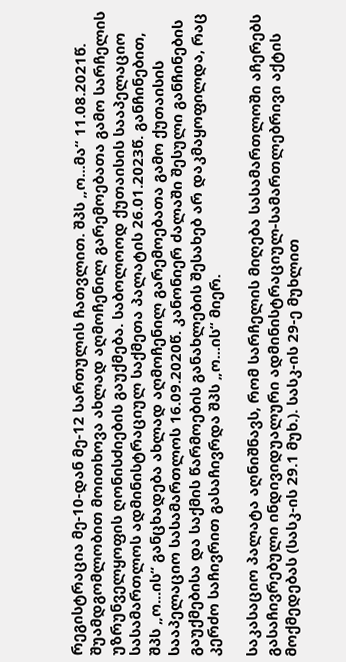რეგისტრაცია მე-10-დან მე-12 სართულის ჩათვლით. შპს „ო...მა“ 11.08.2021წ. შუამდგომლობით მოითხოვა ახლად აღმოჩენილ გარემოებათა გამო სარჩელის უზრუნველყოფის ღონისძიების გაუქმება. საბოლოოდ ქუთაისის სააპელაციო სასამართლოს ადმინისტრაციულ საქმეთა პალატის 26.01.2023წ. განჩინებით, შპს „ო...ის“ განცხადება ახლად აღმოჩენილ გარემოებათა გამო ქუთაისის სააპელაციო სასამართლოს 16.09.2020წ. კანონიერ ძალაში შესული განჩინების გაუქმებისა და საქმის წარმოების განახლების შესახებ არ დაკმაყოფილდა, რაც კერძო საჩივრით გასაჩივრდა შპს „ო...ის“ მიერ.

საკასაციო პალატა აღნიშნავს, რომ სარჩელის მიღება სასამართლოში აჩერებს გასაჩივრებული ინდივიდუალური ადმინისტრაციულ-სამართლებრივი აქტის მოქმედებას (სასკ-ის 29.1 მუხ.). სასკ-ის 29-ე მუხლით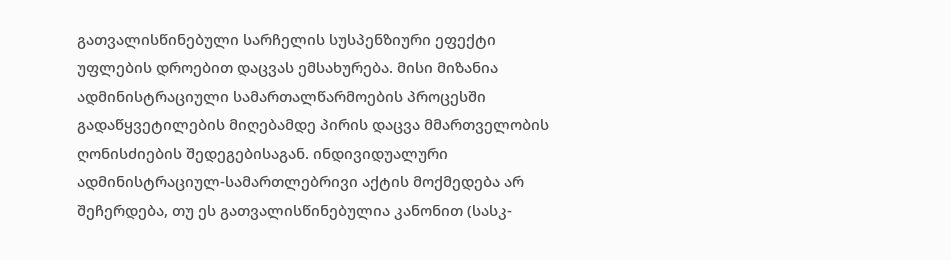გათვალისწინებული სარჩელის სუსპენზიური ეფექტი უფლების დროებით დაცვას ემსახურება. მისი მიზანია ადმინისტრაციული სამართალწარმოების პროცესში გადაწყვეტილების მიღებამდე პირის დაცვა მმართველობის ღონისძიების შედეგებისაგან. ინდივიდუალური ადმინისტრაციულ-სამართლებრივი აქტის მოქმედება არ შეჩერდება, თუ ეს გათვალისწინებულია კანონით (სასკ-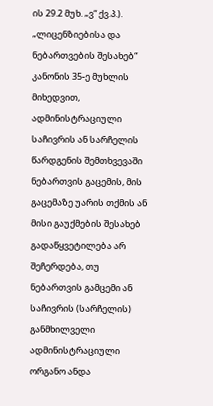ის 29.2 მუხ. „ვ“ ქვ.პ.). „ლიცენზიებისა და ნებართვების შესახებ“ კანონის 35-ე მუხლის მიხედვით, ადმინისტრაციული საჩივრის ან სარჩელის წარდგენის შემთხვევაში ნებართვის გაცემის, მის გაცემაზე უარის თქმის ან მისი გაუქმების შესახებ გადაწყვეტილება არ შეჩერდება, თუ ნებართვის გამცემი ან საჩივრის (სარჩელის) განმხილველი ადმინისტრაციული ორგანო ანდა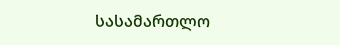სასამართლო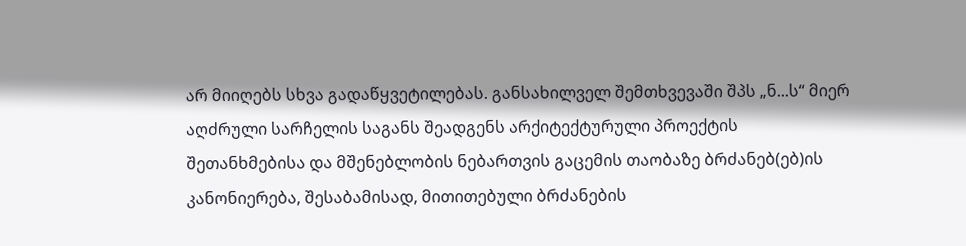არ მიიღებს სხვა გადაწყვეტილებას. განსახილველ შემთხვევაში შპს „ნ...ს“ მიერ აღძრული სარჩელის საგანს შეადგენს არქიტექტურული პროექტის შეთანხმებისა და მშენებლობის ნებართვის გაცემის თაობაზე ბრძანებ(ებ)ის კანონიერება, შესაბამისად, მითითებული ბრძანების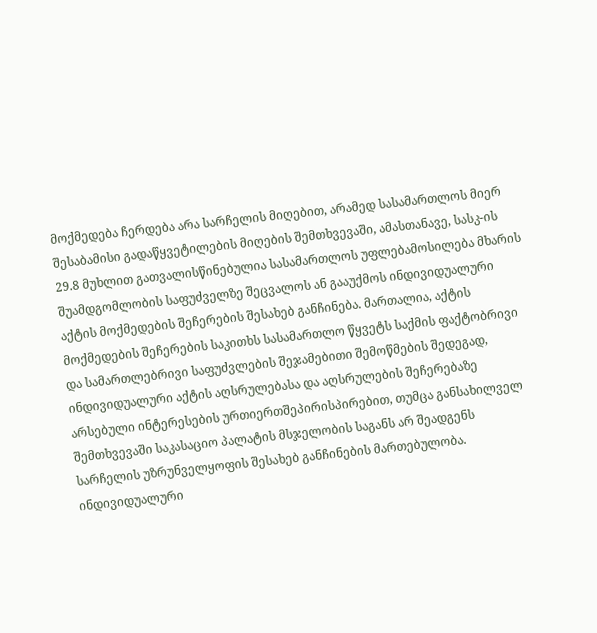მოქმედება ჩერდება არა სარჩელის მიღებით, არამედ სასამართლოს მიერ შესაბამისი გადაწყვეტილების მიღების შემთხვევაში, ამასთანავე, სასკ-ის 29.8 მუხლით გათვალისწინებულია სასამართლოს უფლებამოსილება მხარის შუამდგომლობის საფუძველზე შეცვალოს ან გააუქმოს ინდივიდუალური აქტის მოქმედების შეჩერების შესახებ განჩინება. მართალია, აქტის მოქმედების შეჩერების საკითხს სასამართლო წყვეტს საქმის ფაქტობრივი და სამართლებრივი საფუძვლების შეჯამებითი შემოწმების შედეგად, ინდივიდუალური აქტის აღსრულებასა და აღსრულების შეჩერებაზე არსებული ინტერესების ურთიერთშეპირისპირებით, თუმცა განსახილველ შემთხვევაში საკასაციო პალატის მსჯელობის საგანს არ შეადგენს სარჩელის უზრუნველყოფის შესახებ განჩინების მართებულობა. ინდივიდუალური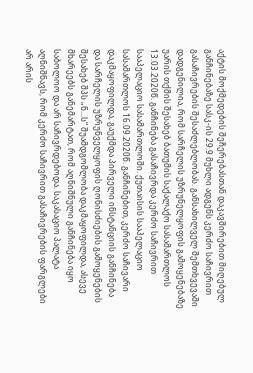აქტის მოქმედების შეჩერებასთან დაკავშირებით მიღებულ განჩინებაზე სასკ-ის 29.9 მუხლი ადგენს კერძო საჩივრით გასაჩივრების შესაძლებლობას. განსახილველ შემთხვევაში დადგენილია, რომ სარჩელის უზრუნელყოფის გამოყენებაზე უარის თქმის შესახებ ბათუმის საქალაქო სასამართლოს 13.03.2020წ. განჩინება გასაჩივრდა კერძო საჩივრით სააპელაციო სასამართლოში. ქუთაისის სააპელაციო სასამართლოს 16.09.2020წ. განჩინებით, კერძო საჩივარი დაკმაყოფილდა, გაუქმდა პირველი ინსტანციის განჩინება და სარჩელის უზრუნველყოფის ღონისძიების გამოყენების შესახებ შპს „ნ...ს“ შუამდგომლობა დაკმაყოფილდა, ასევე მხარეებს განემარტათ, რომ აღნიშნული განჩინება იყო საბოლოო და არ საჩივრდებოდა. საკასაციო პალატა აღნიშნავს, რომ კერძო საჩივრით გასაჩივრების ფარგლები არ არის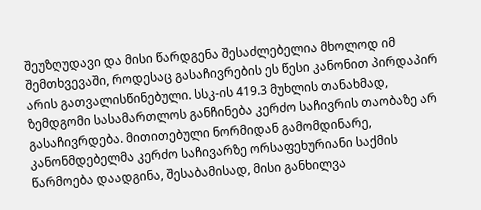შეუზღუდავი და მისი წარდგენა შესაძლებელია მხოლოდ იმ შემთხვევაში, როდესაც გასაჩივრების ეს წესი კანონით პირდაპირ არის გათვალისწინებული. სსკ-ის 419.3 მუხლის თანახმად, ზემდგომი სასამართლოს განჩინება კერძო საჩივრის თაობაზე არ გასაჩივრდება. მითითებული ნორმიდან გამომდინარე, კანონმდებელმა კერძო საჩივარზე ორსაფეხურიანი საქმის წარმოება დაადგინა, შესაბამისად, მისი განხილვა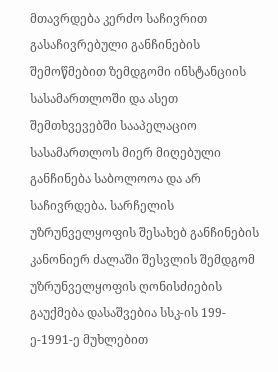მთავრდება კერძო საჩივრით გასაჩივრებული განჩინების შემოწმებით ზემდგომი ინსტანციის სასამართლოში და ასეთ შემთხვევებში სააპელაციო სასამართლოს მიერ მიღებული განჩინება საბოლოოა და არ საჩივრდება. სარჩელის უზრუნველყოფის შესახებ განჩინების კანონიერ ძალაში შესვლის შემდგომ უზრუნველყოფის ღონისძიების გაუქმება დასაშვებია სსკ-ის 199-ე-1991-ე მუხლებით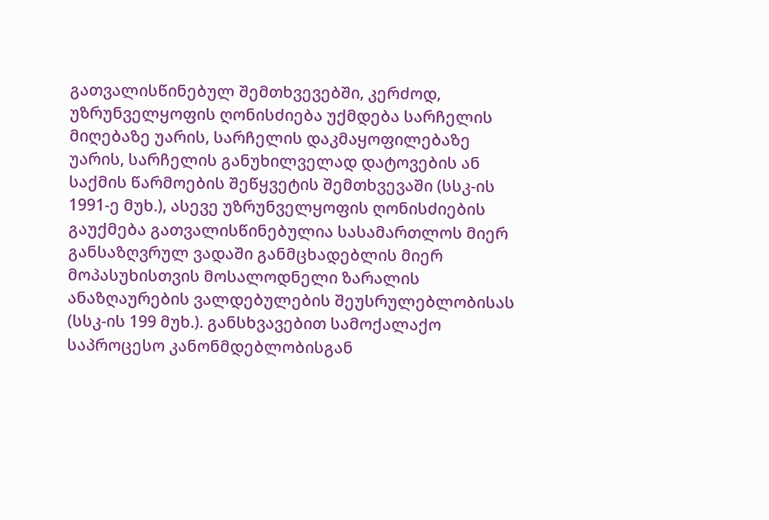გათვალისწინებულ შემთხვევებში, კერძოდ, უზრუნველყოფის ღონისძიება უქმდება სარჩელის მიღებაზე უარის, სარჩელის დაკმაყოფილებაზე უარის, სარჩელის განუხილველად დატოვების ან საქმის წარმოების შეწყვეტის შემთხვევაში (სსკ-ის 1991-ე მუხ.), ასევე უზრუნველყოფის ღონისძიების გაუქმება გათვალისწინებულია სასამართლოს მიერ განსაზღვრულ ვადაში განმცხადებლის მიერ მოპასუხისთვის მოსალოდნელი ზარალის ანაზღაურების ვალდებულების შეუსრულებლობისას (სსკ-ის 199 მუხ.). განსხვავებით სამოქალაქო საპროცესო კანონმდებლობისგან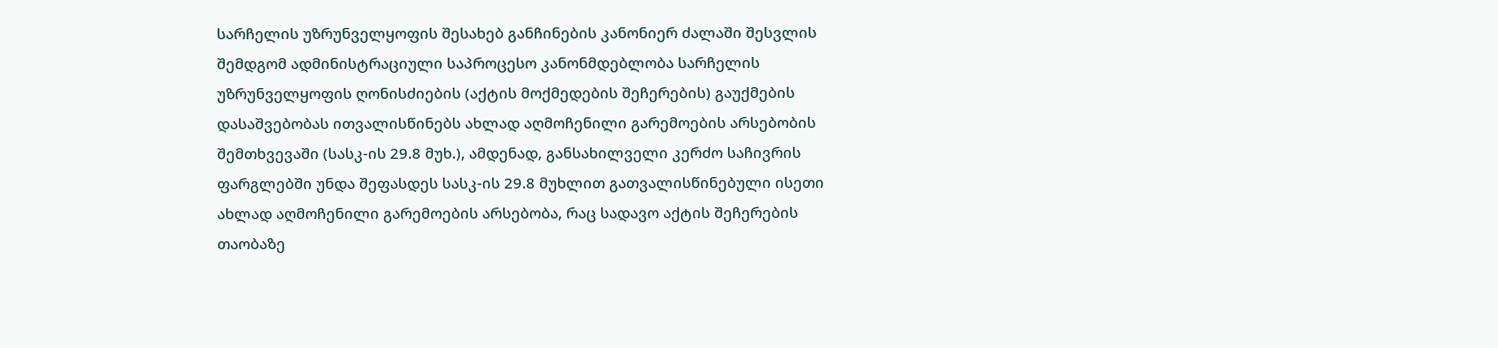სარჩელის უზრუნველყოფის შესახებ განჩინების კანონიერ ძალაში შესვლის შემდგომ ადმინისტრაციული საპროცესო კანონმდებლობა სარჩელის უზრუნველყოფის ღონისძიების (აქტის მოქმედების შეჩერების) გაუქმების დასაშვებობას ითვალისწინებს ახლად აღმოჩენილი გარემოების არსებობის შემთხვევაში (სასკ-ის 29.8 მუხ.), ამდენად, განსახილველი კერძო საჩივრის ფარგლებში უნდა შეფასდეს სასკ-ის 29.8 მუხლით გათვალისწინებული ისეთი ახლად აღმოჩენილი გარემოების არსებობა, რაც სადავო აქტის შეჩერების თაობაზე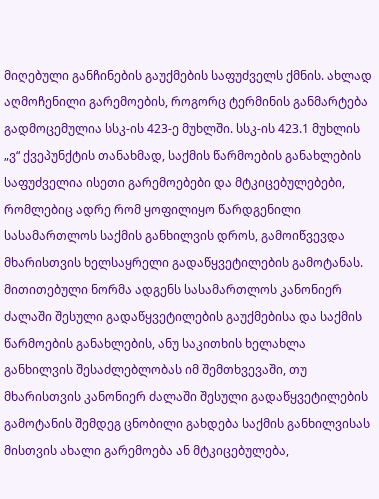მიღებული განჩინების გაუქმების საფუძველს ქმნის. ახლად აღმოჩენილი გარემოების, როგორც ტერმინის განმარტება გადმოცემულია სსკ-ის 423-ე მუხლში. სსკ-ის 423.1 მუხლის „ვ“ ქვეპუნქტის თანახმად, საქმის წარმოების განახლების საფუძველია ისეთი გარემოებები და მტკიცებულებები, რომლებიც ადრე რომ ყოფილიყო წარდგენილი სასამართლოს საქმის განხილვის დროს, გამოიწვევდა მხარისთვის ხელსაყრელი გადაწყვეტილების გამოტანას. მითითებული ნორმა ადგენს სასამართლოს კანონიერ ძალაში შესული გადაწყვეტილების გაუქმებისა და საქმის წარმოების განახლების, ანუ საკითხის ხელახლა განხილვის შესაძლებლობას იმ შემთხვევაში, თუ მხარისთვის კანონიერ ძალაში შესული გადაწყვეტილების გამოტანის შემდეგ ცნობილი გახდება საქმის განხილვისას მისთვის ახალი გარემოება ან მტკიცებულება,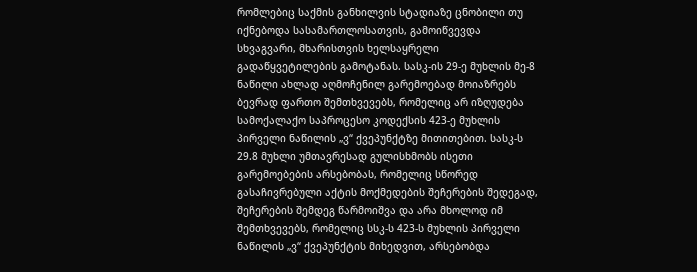რომლებიც საქმის განხილვის სტადიაზე ცნობილი თუ იქნებოდა სასამართლოსათვის, გამოიწვევდა სხვაგვარი, მხარისთვის ხელსაყრელი გადაწყვეტილების გამოტანას. სასკ-ის 29-ე მუხლის მე-8 ნაწილი ახლად აღმოჩენილ გარემოებად მოიაზრებს ბევრად ფართო შემთხვევებს, რომელიც არ იზღუდება სამოქალაქო საპროცესო კოდექსის 423-ე მუხლის პირველი ნაწილის „ვ“ ქვეპუნქტზე მითითებით. სასკ-ს 29.8 მუხლი უმთავრესად გულისხმობს ისეთი გარემოებების არსებობას, რომელიც სწორედ გასაჩივრებული აქტის მოქმედების შეჩერების შედეგად, შეჩერების შემდეგ წარმოიშვა და არა მხოლოდ იმ შემთხვევებს, რომელიც სსკ-ს 423-ს მუხლის პირველი ნაწილის „ვ“ ქვეპუნქტის მიხედვით, არსებობდა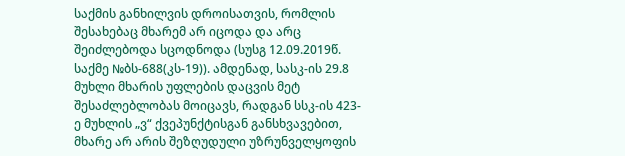საქმის განხილვის დროისათვის, რომლის შესახებაც მხარემ არ იცოდა და არც შეიძლებოდა სცოდნოდა (სუსგ 12.09.2019წ. საქმე №ბს-688(კს-19)). ამდენად, სასკ-ის 29.8 მუხლი მხარის უფლების დაცვის მეტ შესაძლებლობას მოიცავს, რადგან სსკ-ის 423-ე მუხლის „ვ“ ქვეპუნქტისგან განსხვავებით, მხარე არ არის შეზღუდული უზრუნველყოფის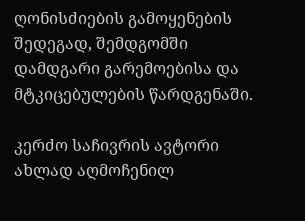ღონისძიების გამოყენების შედეგად, შემდგომში დამდგარი გარემოებისა და მტკიცებულების წარდგენაში.

კერძო საჩივრის ავტორი ახლად აღმოჩენილ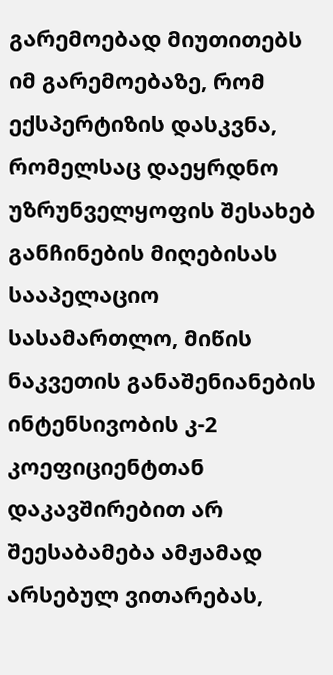გარემოებად მიუთითებს იმ გარემოებაზე, რომ ექსპერტიზის დასკვნა, რომელსაც დაეყრდნო უზრუნველყოფის შესახებ განჩინების მიღებისას სააპელაციო სასამართლო, მიწის ნაკვეთის განაშენიანების ინტენსივობის კ-2 კოეფიციენტთან დაკავშირებით არ შეესაბამება ამჟამად არსებულ ვითარებას,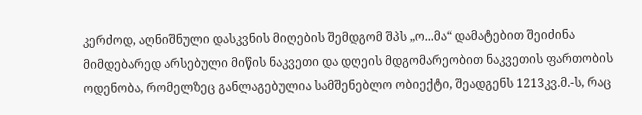კერძოდ, აღნიშნული დასკვნის მიღების შემდგომ შპს „ო...მა“ დამატებით შეიძინა მიმდებარედ არსებული მიწის ნაკვეთი და დღეის მდგომარეობით ნაკვეთის ფართობის ოდენობა, რომელზეც განლაგებულია სამშენებლო ობიექტი, შეადგენს 1213კვ.მ.-ს, რაც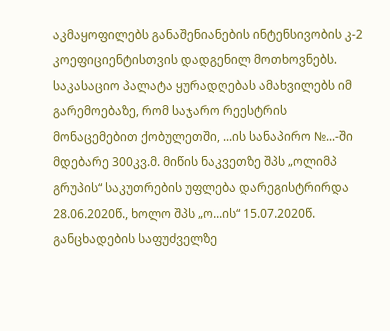აკმაყოფილებს განაშენიანების ინტენსივობის კ-2 კოეფიციენტისთვის დადგენილ მოთხოვნებს. საკასაციო პალატა ყურადღებას ამახვილებს იმ გარემოებაზე, რომ საჯარო რეესტრის მონაცემებით ქობულეთში, ...ის სანაპირო №...-ში მდებარე 300კვ.მ. მიწის ნაკვეთზე შპს „ოლიმპ გრუპის“ საკუთრების უფლება დარეგისტრირდა 28.06.2020წ., ხოლო შპს „ო...ის“ 15.07.2020წ. განცხადების საფუძველზე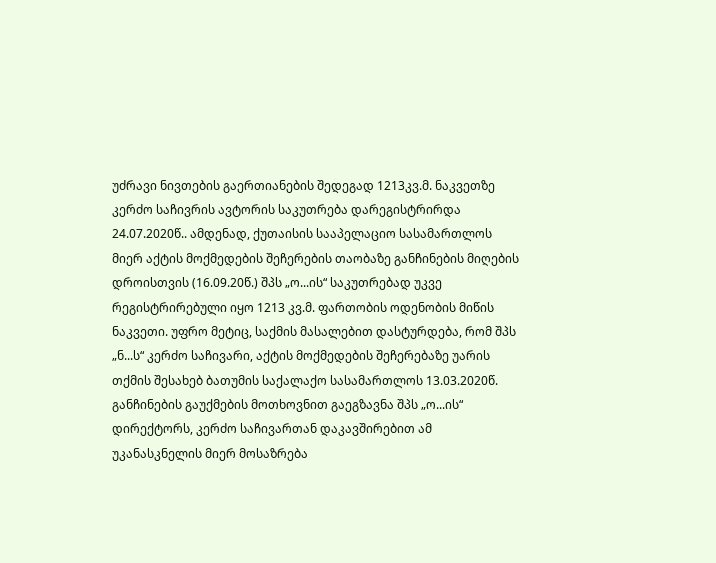უძრავი ნივთების გაერთიანების შედეგად 1213კვ.მ. ნაკვეთზე კერძო საჩივრის ავტორის საკუთრება დარეგისტრირდა 24.07.2020წ.. ამდენად, ქუთაისის სააპელაციო სასამართლოს მიერ აქტის მოქმედების შეჩერების თაობაზე განჩინების მიღების დროისთვის (16.09.20წ.) შპს „ო...ის“ საკუთრებად უკვე რეგისტრირებული იყო 1213 კვ.მ. ფართობის ოდენობის მიწის ნაკვეთი. უფრო მეტიც, საქმის მასალებით დასტურდება, რომ შპს „ნ...ს“ კერძო საჩივარი, აქტის მოქმედების შეჩერებაზე უარის თქმის შესახებ ბათუმის საქალაქო სასამართლოს 13.03.2020წ. განჩინების გაუქმების მოთხოვნით გაეგზავნა შპს „ო...ის“ დირექტორს, კერძო საჩივართან დაკავშირებით ამ უკანასკნელის მიერ მოსაზრება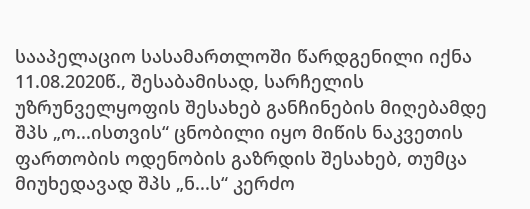სააპელაციო სასამართლოში წარდგენილი იქნა 11.08.2020წ., შესაბამისად, სარჩელის უზრუნველყოფის შესახებ განჩინების მიღებამდე შპს „ო...ისთვის“ ცნობილი იყო მიწის ნაკვეთის ფართობის ოდენობის გაზრდის შესახებ, თუმცა მიუხედავად შპს „ნ...ს“ კერძო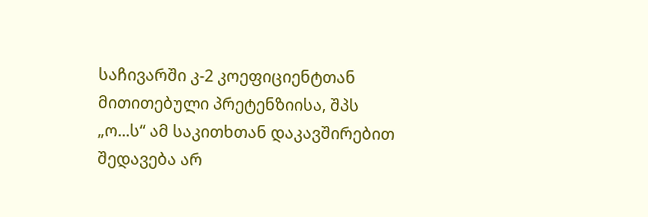საჩივარში კ-2 კოეფიციენტთან მითითებული პრეტენზიისა, შპს „ო...ს“ ამ საკითხთან დაკავშირებით შედავება არ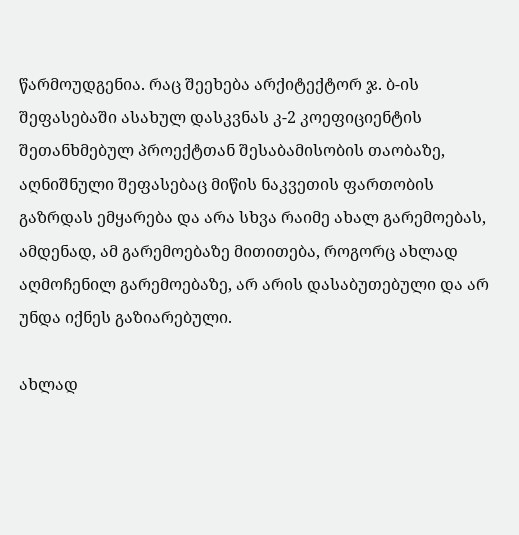წარმოუდგენია. რაც შეეხება არქიტექტორ ჯ. ბ-ის შეფასებაში ასახულ დასკვნას კ-2 კოეფიციენტის შეთანხმებულ პროექტთან შესაბამისობის თაობაზე, აღნიშნული შეფასებაც მიწის ნაკვეთის ფართობის გაზრდას ემყარება და არა სხვა რაიმე ახალ გარემოებას, ამდენად, ამ გარემოებაზე მითითება, როგორც ახლად აღმოჩენილ გარემოებაზე, არ არის დასაბუთებული და არ უნდა იქნეს გაზიარებული.

ახლად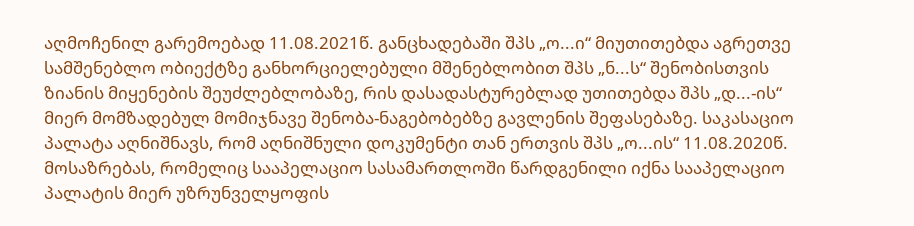აღმოჩენილ გარემოებად 11.08.2021წ. განცხადებაში შპს „ო...ი“ მიუთითებდა აგრეთვე სამშენებლო ობიექტზე განხორციელებული მშენებლობით შპს „ნ...ს“ შენობისთვის ზიანის მიყენების შეუძლებლობაზე, რის დასადასტურებლად უთითებდა შპს „დ...-ის“ მიერ მომზადებულ მომიჯნავე შენობა-ნაგებობებზე გავლენის შეფასებაზე. საკასაციო პალატა აღნიშნავს, რომ აღნიშნული დოკუმენტი თან ერთვის შპს „ო...ის“ 11.08.2020წ. მოსაზრებას, რომელიც სააპელაციო სასამართლოში წარდგენილი იქნა სააპელაციო პალატის მიერ უზრუნველყოფის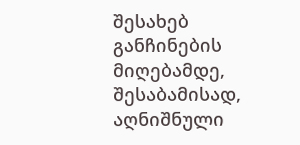შესახებ განჩინების მიღებამდე, შესაბამისად, აღნიშნული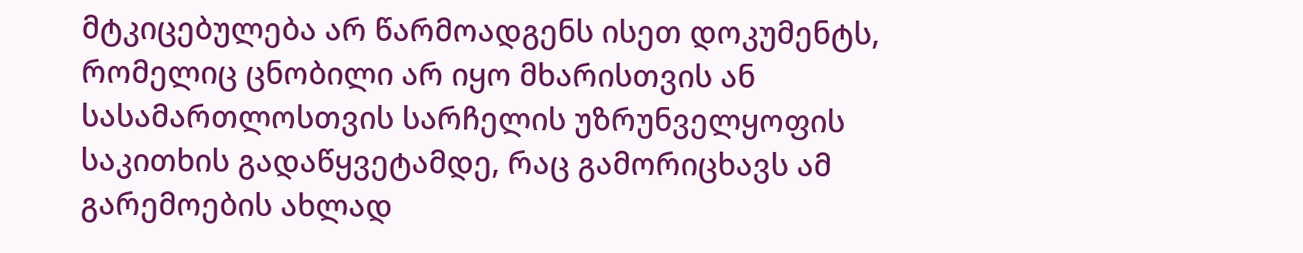მტკიცებულება არ წარმოადგენს ისეთ დოკუმენტს, რომელიც ცნობილი არ იყო მხარისთვის ან სასამართლოსთვის სარჩელის უზრუნველყოფის საკითხის გადაწყვეტამდე, რაც გამორიცხავს ამ გარემოების ახლად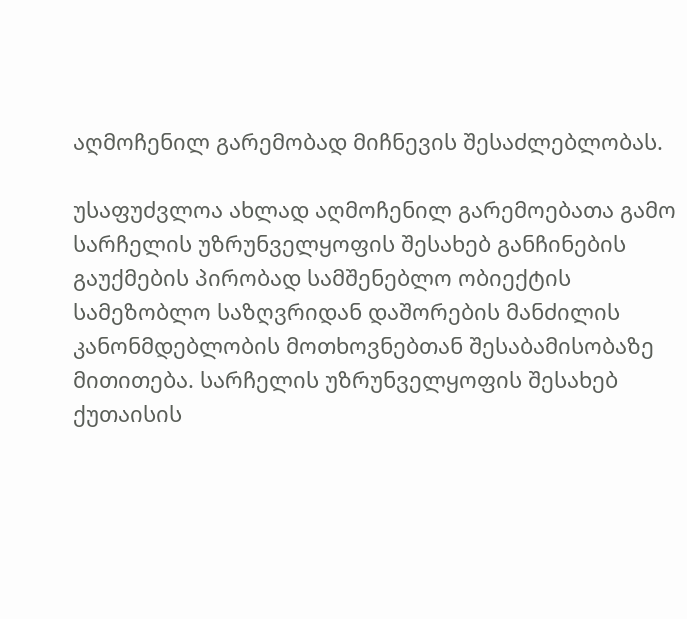აღმოჩენილ გარემობად მიჩნევის შესაძლებლობას.

უსაფუძვლოა ახლად აღმოჩენილ გარემოებათა გამო სარჩელის უზრუნველყოფის შესახებ განჩინების გაუქმების პირობად სამშენებლო ობიექტის სამეზობლო საზღვრიდან დაშორების მანძილის კანონმდებლობის მოთხოვნებთან შესაბამისობაზე მითითება. სარჩელის უზრუნველყოფის შესახებ ქუთაისის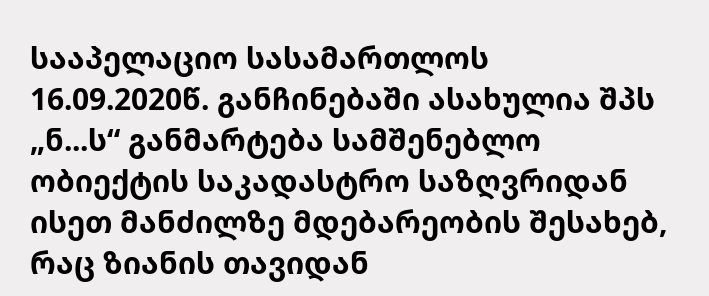სააპელაციო სასამართლოს 16.09.2020წ. განჩინებაში ასახულია შპს „ნ...ს“ განმარტება სამშენებლო ობიექტის საკადასტრო საზღვრიდან ისეთ მანძილზე მდებარეობის შესახებ, რაც ზიანის თავიდან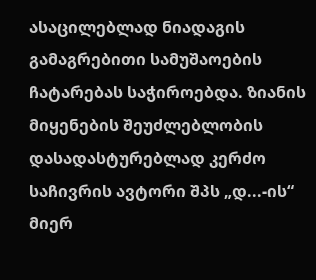ასაცილებლად ნიადაგის გამაგრებითი სამუშაოების ჩატარებას საჭიროებდა. ზიანის მიყენების შეუძლებლობის დასადასტურებლად კერძო საჩივრის ავტორი შპს „დ...-ის“ მიერ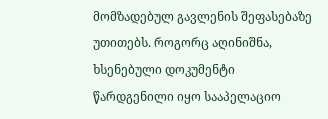მომზადებულ გავლენის შეფასებაზე უთითებს. როგორც აღინიშნა, ხსენებული დოკუმენტი წარდგენილი იყო სააპელაციო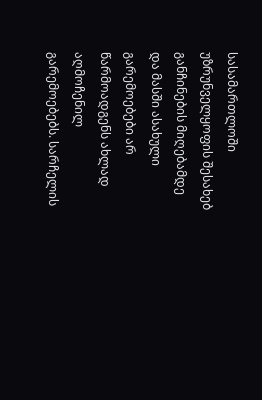სასამართლოში უზრუნველყოფის შესახებ განჩინების მიღებამდე და მასში ასახული გარემოებები არ წარმოადგენს ახლად აღმოჩენილ გარემოებებს. სარჩელის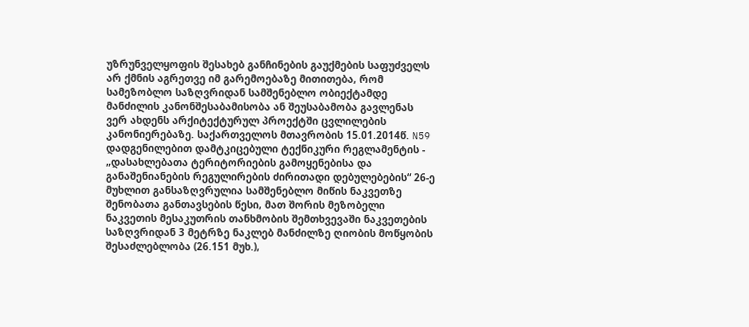უზრუნველყოფის შესახებ განჩინების გაუქმების საფუძველს არ ქმნის აგრეთვე იმ გარემოებაზე მითითება, რომ სამეზობლო საზღვრიდან სამშენებლო ობიექტამდე მანძილის კანონშესაბამისობა ან შეუსაბამობა გავლენას ვერ ახდენს არქიტექტურულ პროექტში ცვლილების კანონიერებაზე. საქართველოს მთავრობის 15.01.2014წ. N59 დადგენილებით დამტკიცებული ტექნიკური რეგლამენტის - „დასახლებათა ტერიტორიების გამოყენებისა და განაშენიანების რეგულირების ძირითადი დებულებების“ 26-ე მუხლით განსაზღვრულია სამშენებლო მიწის ნაკვეთზე შენობათა განთავსების წესი, მათ შორის მეზობელი ნაკვეთის მესაკუთრის თანხმობის შემთხვევაში ნაკვეთების საზღვრიდან 3 მეტრზე ნაკლებ მანძილზე ღიობის მოწყობის შესაძლებლობა (26.151 მუხ.),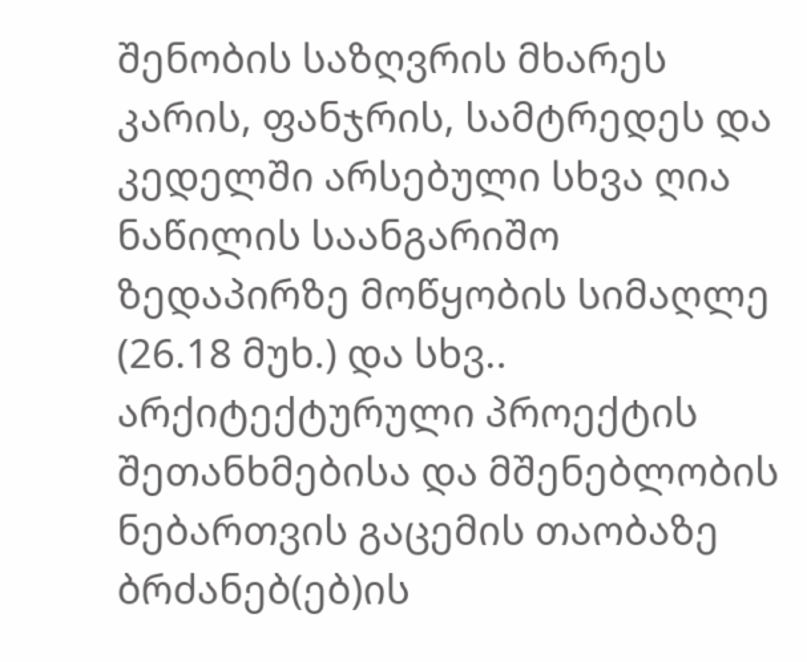შენობის საზღვრის მხარეს კარის, ფანჯრის, სამტრედეს და კედელში არსებული სხვა ღია ნაწილის საანგარიშო ზედაპირზე მოწყობის სიმაღლე (26.18 მუხ.) და სხვ.. არქიტექტურული პროექტის შეთანხმებისა და მშენებლობის ნებართვის გაცემის თაობაზე ბრძანებ(ებ)ის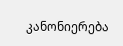კანონიერება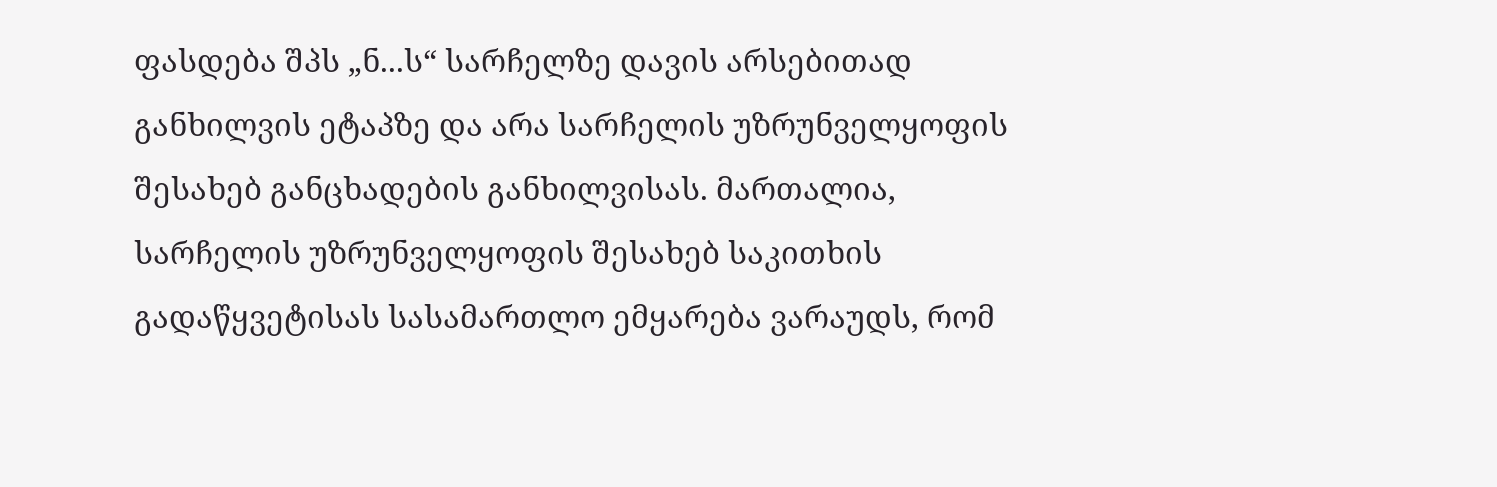ფასდება შპს „ნ...ს“ სარჩელზე დავის არსებითად განხილვის ეტაპზე და არა სარჩელის უზრუნველყოფის შესახებ განცხადების განხილვისას. მართალია, სარჩელის უზრუნველყოფის შესახებ საკითხის გადაწყვეტისას სასამართლო ემყარება ვარაუდს, რომ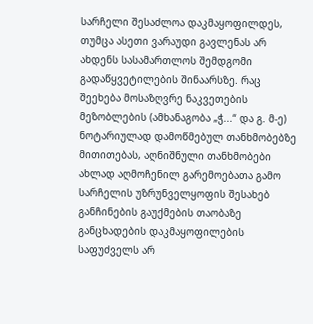სარჩელი შესაძლოა დაკმაყოფილდეს, თუმცა ასეთი ვარაუდი გავლენას არ ახდენს სასამართლოს შემდგომი გადაწყვეტილების შინაარსზე. რაც შეეხება მოსაზღვრე ნაკვეთების მეზობლების (ამხანაგობა „ჭ...“ და გ. მ-ე) ნოტარიულად დამოწმებულ თანხმობებზე მითითებას, აღნიშნული თანხმობები ახლად აღმოჩენილ გარემოებათა გამო სარჩელის უზრუნველყოფის შესახებ განჩინების გაუქმების თაობაზე განცხადების დაკმაყოფილების საფუძველს არ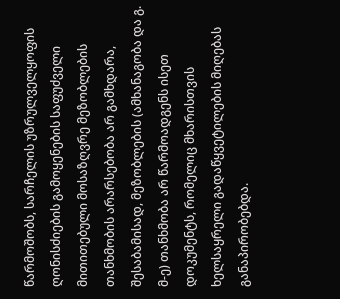წარმოშობს, სარჩელის უზრულველყოფის ღონისძიების გამოყენების საფუძველი მითითებული მოსაზღვრე მეზობლების თანხმობის არარსებობა არ გამხდარა, შესაბამისად, მეზობლების (ამხანაგობა და გ. მ-ე) თანხმობა არ წარმოადგენს ისეთ დოკუმენტს, რომელიც მხარისთვის ხელსაყრელი გადაწყვეტილების მიღებას განაპირობებდა.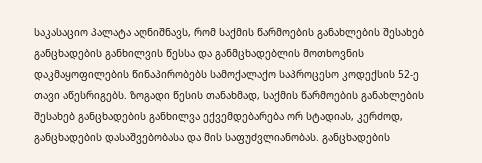საკასაციო პალატა აღნიშნავს, რომ საქმის წარმოების განახლების შესახებ განცხადების განხილვის წესსა და განმცხადებლის მოთხოვნის დაკმაყოფილების წინაპირობებს სამოქალაქო საპროცესო კოდექსის 52-ე თავი აწესრიგებს. ზოგადი წესის თანახმად, საქმის წარმოების განახლების შესახებ განცხადების განხილვა ექვემდებარება ორ სტადიას, კერძოდ, განცხადების დასაშვებობასა და მის საფუძვლიანობას. განცხადების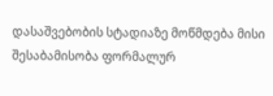დასაშვებობის სტადიაზე მოწმდება მისი შესაბამისობა ფორმალურ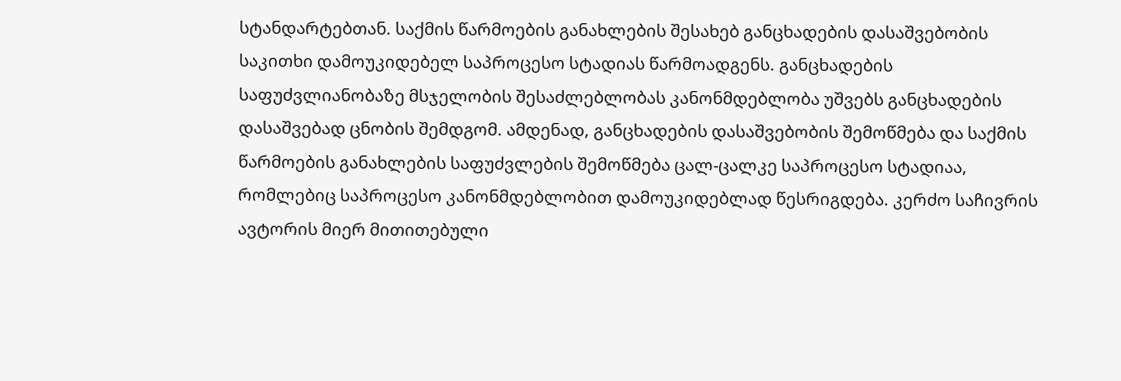სტანდარტებთან. საქმის წარმოების განახლების შესახებ განცხადების დასაშვებობის საკითხი დამოუკიდებელ საპროცესო სტადიას წარმოადგენს. განცხადების საფუძვლიანობაზე მსჯელობის შესაძლებლობას კანონმდებლობა უშვებს განცხადების დასაშვებად ცნობის შემდგომ. ამდენად, განცხადების დასაშვებობის შემოწმება და საქმის წარმოების განახლების საფუძვლების შემოწმება ცალ-ცალკე საპროცესო სტადიაა, რომლებიც საპროცესო კანონმდებლობით დამოუკიდებლად წესრიგდება. კერძო საჩივრის ავტორის მიერ მითითებული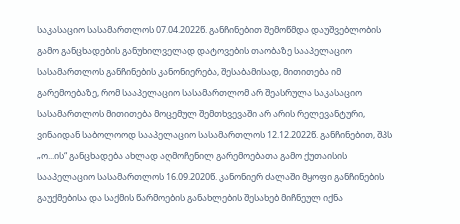საკასაციო სასამართლოს 07.04.2022წ. განჩინებით შემოწმდა დაუშვებლობის გამო განცხადების განუხილველად დატოვების თაობაზე სააპელაციო სასამართლოს განჩინების კანონიერება, შესაბამისად, მითითება იმ გარემოებაზე, რომ სააპელაციო სასამართლომ არ შეასრულა საკასაციო სასამართლოს მითითება მოცემულ შემთხვევაში არ არის რელევანტური, ვინაიდან საბოლოოდ სააპელაციო სასამართლოს 12.12.2022წ. განჩინებით, შპს „ო...ის“ განცხადება ახლად აღმოჩენილ გარემოებათა გამო ქუთაისის სააპელაციო სასამართლოს 16.09.2020წ. კანონიერ ძალაში მყოფი განჩინების გაუქმებისა და საქმის წარმოების განახლების შესახებ მიჩნეულ იქნა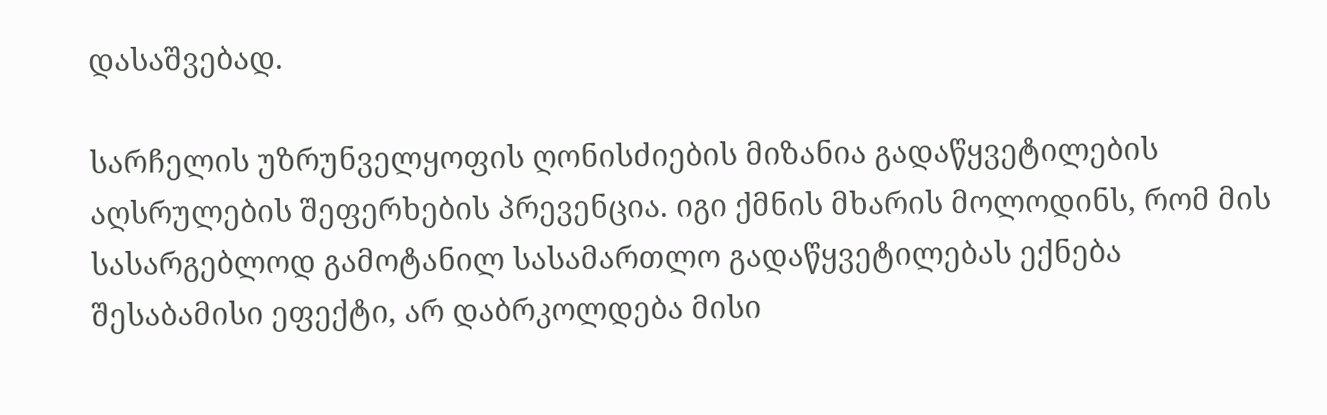დასაშვებად.

სარჩელის უზრუნველყოფის ღონისძიების მიზანია გადაწყვეტილების აღსრულების შეფერხების პრევენცია. იგი ქმნის მხარის მოლოდინს, რომ მის სასარგებლოდ გამოტანილ სასამართლო გადაწყვეტილებას ექნება შესაბამისი ეფექტი, არ დაბრკოლდება მისი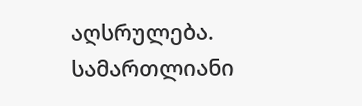აღსრულება. სამართლიანი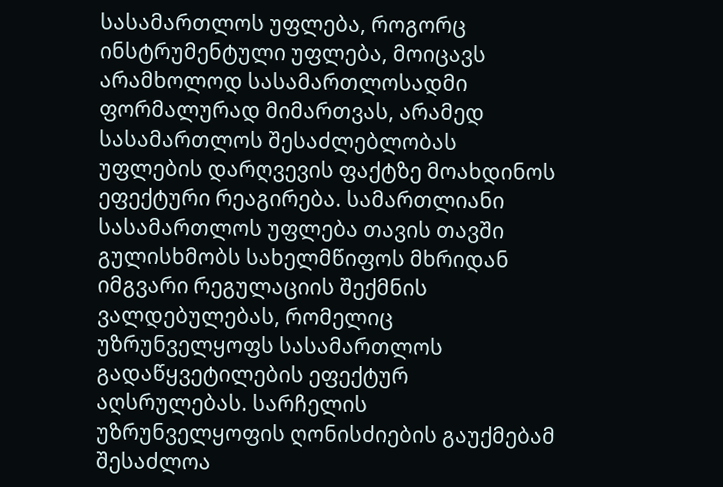სასამართლოს უფლება, როგორც ინსტრუმენტული უფლება, მოიცავს არამხოლოდ სასამართლოსადმი ფორმალურად მიმართვას, არამედ სასამართლოს შესაძლებლობას უფლების დარღვევის ფაქტზე მოახდინოს ეფექტური რეაგირება. სამართლიანი სასამართლოს უფლება თავის თავში გულისხმობს სახელმწიფოს მხრიდან იმგვარი რეგულაციის შექმნის ვალდებულებას, რომელიც უზრუნველყოფს სასამართლოს გადაწყვეტილების ეფექტურ აღსრულებას. სარჩელის უზრუნველყოფის ღონისძიების გაუქმებამ შესაძლოა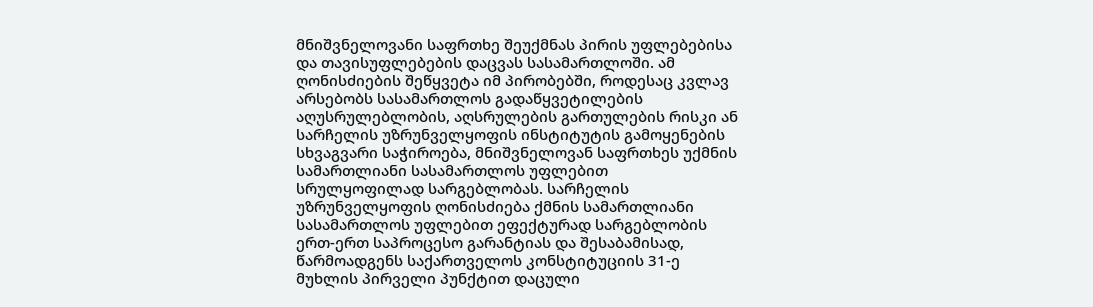მნიშვნელოვანი საფრთხე შეუქმნას პირის უფლებებისა და თავისუფლებების დაცვას სასამართლოში. ამ ღონისძიების შეწყვეტა იმ პირობებში, როდესაც კვლავ არსებობს სასამართლოს გადაწყვეტილების აღუსრულებლობის, აღსრულების გართულების რისკი ან სარჩელის უზრუნველყოფის ინსტიტუტის გამოყენების სხვაგვარი საჭიროება, მნიშვნელოვან საფრთხეს უქმნის სამართლიანი სასამართლოს უფლებით სრულყოფილად სარგებლობას. სარჩელის უზრუნველყოფის ღონისძიება ქმნის სამართლიანი სასამართლოს უფლებით ეფექტურად სარგებლობის ერთ-ერთ საპროცესო გარანტიას და შესაბამისად, წარმოადგენს საქართველოს კონსტიტუციის 31-ე მუხლის პირველი პუნქტით დაცული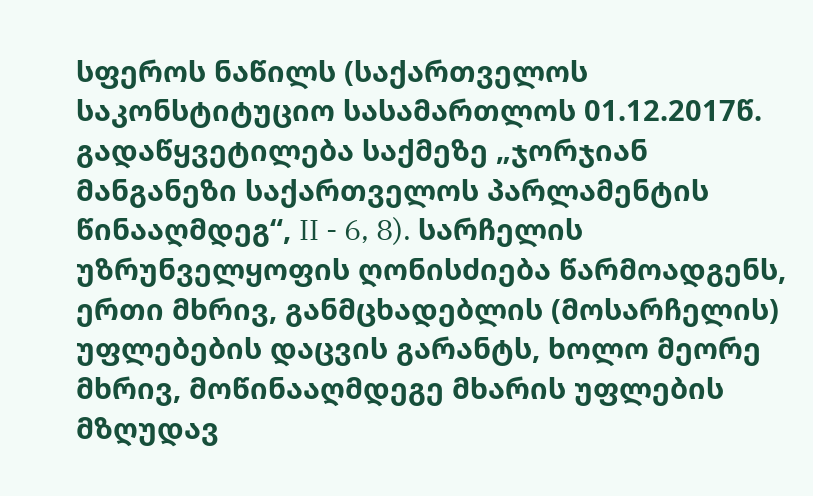სფეროს ნაწილს (საქართველოს საკონსტიტუციო სასამართლოს 01.12.2017წ. გადაწყვეტილება საქმეზე „ჯორჯიან მანგანეზი საქართველოს პარლამენტის წინააღმდეგ“, II - 6, 8). სარჩელის უზრუნველყოფის ღონისძიება წარმოადგენს, ერთი მხრივ, განმცხადებლის (მოსარჩელის) უფლებების დაცვის გარანტს, ხოლო მეორე მხრივ, მოწინააღმდეგე მხარის უფლების მზღუდავ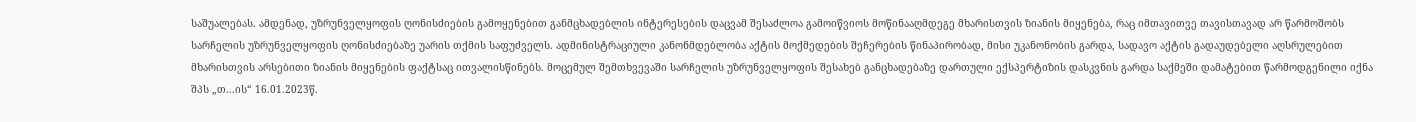საშუალებას. ამდენად, უზრუნველყოფის ღონისძიების გამოყენებით განმცხადებლის ინტერესების დაცვამ შესაძლოა გამოიწვიოს მოწინააღმდეგე მხარისთვის ზიანის მიყენება, რაც იმთავითვე თავისთავად არ წარმოშობს სარჩელის უზრუნველყოფის ღონისძიებაზე უარის თქმის საფუძველს. ადმინისტრაციული კანონმდებლობა აქტის მოქმედების შეჩერების წინაპირობად, მისი უკანონობის გარდა, სადავო აქტის გადაუდებელი აღსრულებით მხარისთვის არსებითი ზიანის მიყენების ფაქტსაც ითვალისწინებს. მოცემულ შემთხვევაში სარჩელის უზრუნველყოფის შესახებ განცხადებაზე დართული ექსპერტიზის დასკვნის გარდა საქმეში დამატებით წარმოდგენილი იქნა შპს „თ...ის“ 16.01.2023წ.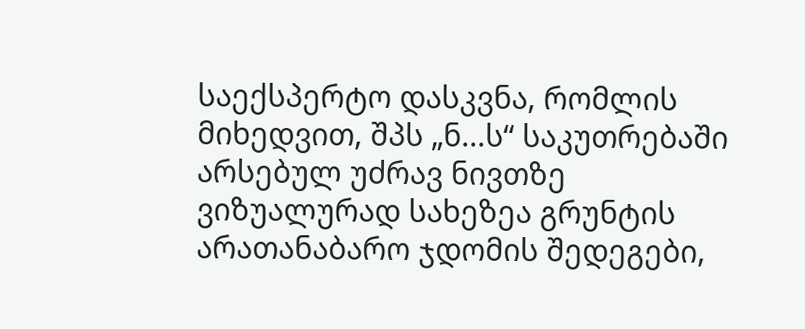საექსპერტო დასკვნა, რომლის მიხედვით, შპს „ნ...ს“ საკუთრებაში არსებულ უძრავ ნივთზე ვიზუალურად სახეზეა გრუნტის არათანაბარო ჯდომის შედეგები,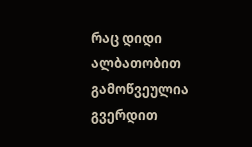რაც დიდი ალბათობით გამოწვეულია გვერდით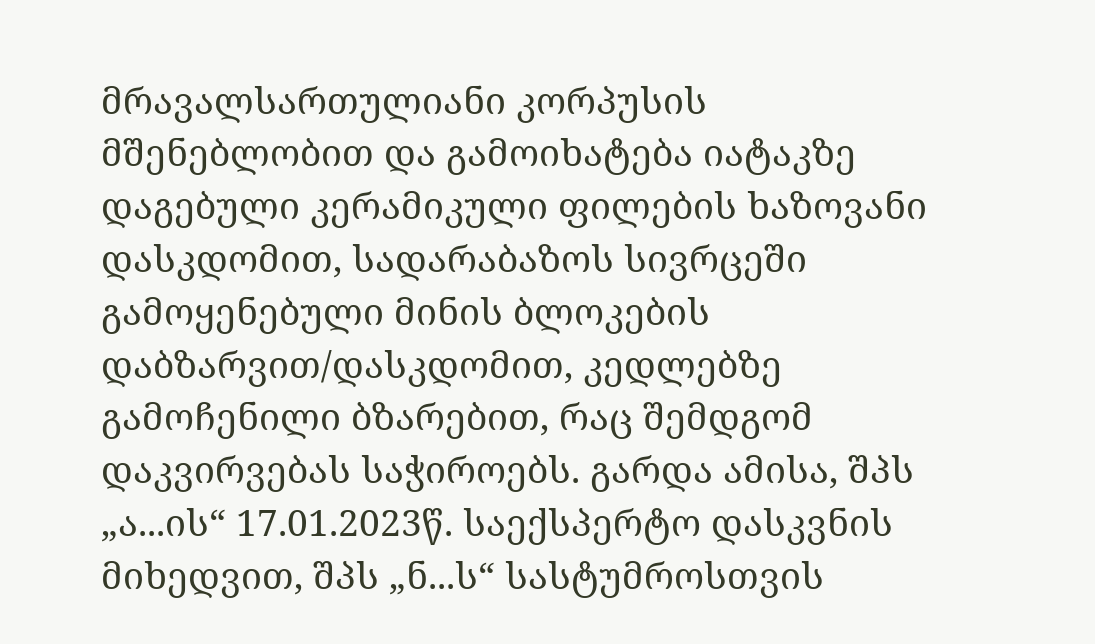მრავალსართულიანი კორპუსის მშენებლობით და გამოიხატება იატაკზე დაგებული კერამიკული ფილების ხაზოვანი დასკდომით, სადარაბაზოს სივრცეში გამოყენებული მინის ბლოკების დაბზარვით/დასკდომით, კედლებზე გამოჩენილი ბზარებით, რაც შემდგომ დაკვირვებას საჭიროებს. გარდა ამისა, შპს „ა...ის“ 17.01.2023წ. საექსპერტო დასკვნის მიხედვით, შპს „ნ...ს“ სასტუმროსთვის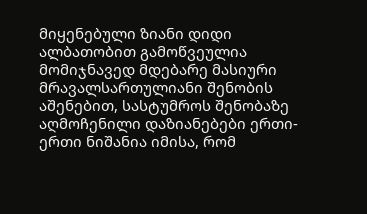მიყენებული ზიანი დიდი ალბათობით გამოწვეულია მომიჯნავედ მდებარე მასიური მრავალსართულიანი შენობის აშენებით, სასტუმროს შენობაზე აღმოჩენილი დაზიანებები ერთი-ერთი ნიშანია იმისა, რომ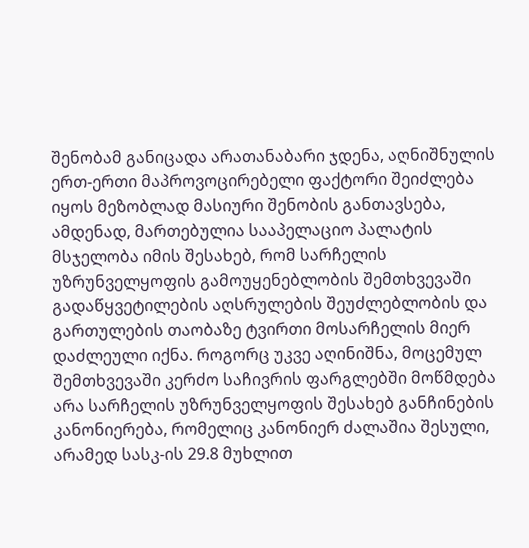შენობამ განიცადა არათანაბარი ჯდენა, აღნიშნულის ერთ-ერთი მაპროვოცირებელი ფაქტორი შეიძლება იყოს მეზობლად მასიური შენობის განთავსება, ამდენად, მართებულია სააპელაციო პალატის მსჯელობა იმის შესახებ, რომ სარჩელის უზრუნველყოფის გამოუყენებლობის შემთხვევაში გადაწყვეტილების აღსრულების შეუძლებლობის და გართულების თაობაზე ტვირთი მოსარჩელის მიერ დაძლეული იქნა. როგორც უკვე აღინიშნა, მოცემულ შემთხვევაში კერძო საჩივრის ფარგლებში მოწმდება არა სარჩელის უზრუნველყოფის შესახებ განჩინების კანონიერება, რომელიც კანონიერ ძალაშია შესული, არამედ სასკ-ის 29.8 მუხლით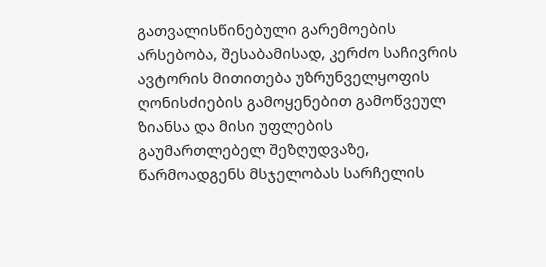გათვალისწინებული გარემოების არსებობა, შესაბამისად, კერძო საჩივრის ავტორის მითითება უზრუნველყოფის ღონისძიების გამოყენებით გამოწვეულ ზიანსა და მისი უფლების გაუმართლებელ შეზღუდვაზე, წარმოადგენს მსჯელობას სარჩელის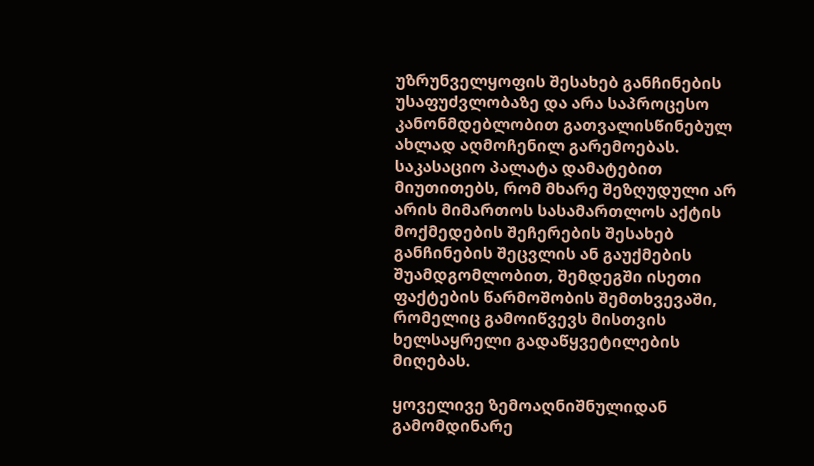უზრუნველყოფის შესახებ განჩინების უსაფუძვლობაზე და არა საპროცესო კანონმდებლობით გათვალისწინებულ ახლად აღმოჩენილ გარემოებას. საკასაციო პალატა დამატებით მიუთითებს, რომ მხარე შეზღუდული არ არის მიმართოს სასამართლოს აქტის მოქმედების შეჩერების შესახებ განჩინების შეცვლის ან გაუქმების შუამდგომლობით, შემდეგში ისეთი ფაქტების წარმოშობის შემთხვევაში, რომელიც გამოიწვევს მისთვის ხელსაყრელი გადაწყვეტილების მიღებას.

ყოველივე ზემოაღნიშნულიდან გამომდინარე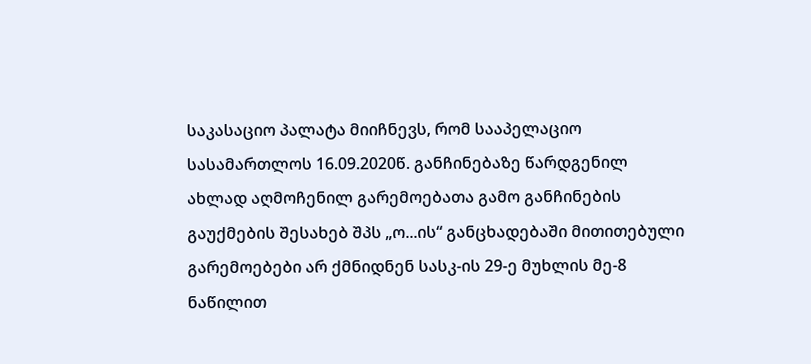საკასაციო პალატა მიიჩნევს, რომ სააპელაციო სასამართლოს 16.09.2020წ. განჩინებაზე წარდგენილ ახლად აღმოჩენილ გარემოებათა გამო განჩინების გაუქმების შესახებ შპს „ო...ის“ განცხადებაში მითითებული გარემოებები არ ქმნიდნენ სასკ-ის 29-ე მუხლის მე-8 ნაწილით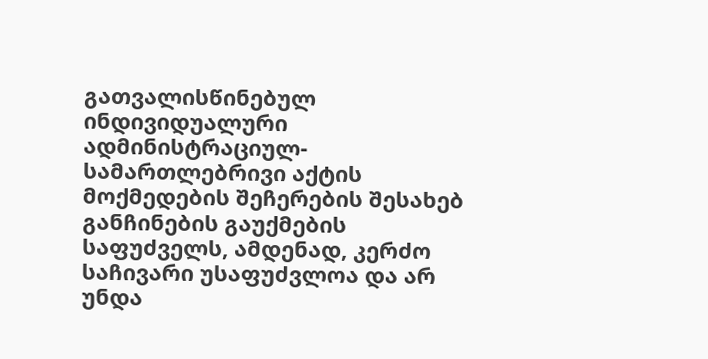გათვალისწინებულ ინდივიდუალური ადმინისტრაციულ-სამართლებრივი აქტის მოქმედების შეჩერების შესახებ განჩინების გაუქმების საფუძველს, ამდენად, კერძო საჩივარი უსაფუძვლოა და არ უნდა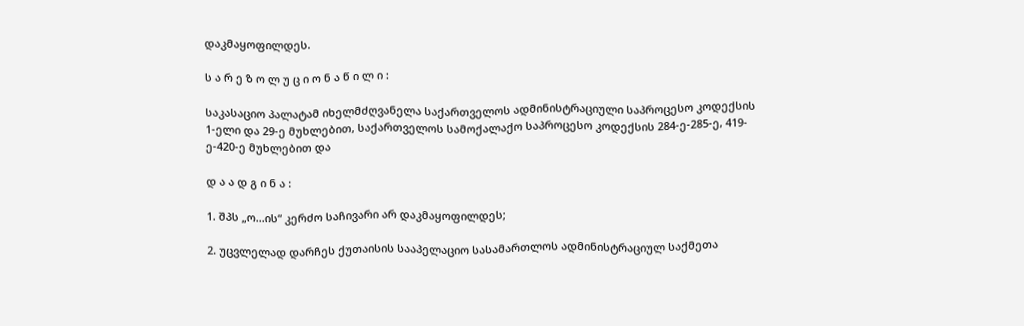დაკმაყოფილდეს.

ს ა რ ე ზ ო ლ უ ც ი ო ნ ა წ ი ლ ი :

საკასაციო პალატამ იხელმძღვანელა საქართველოს ადმინისტრაციული საპროცესო კოდექსის 1-ელი და 29-ე მუხლებით, საქართველოს სამოქალაქო საპროცესო კოდექსის 284-ე-285-ე, 419-ე-420-ე მუხლებით და

დ ა ა დ გ ი ნ ა :

1. შპს „ო...ის“ კერძო საჩივარი არ დაკმაყოფილდეს;

2. უცვლელად დარჩეს ქუთაისის სააპელაციო სასამართლოს ადმინისტრაციულ საქმეთა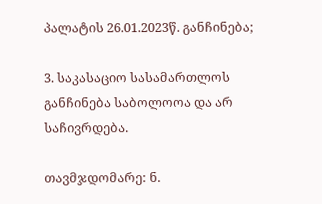პალატის 26.01.2023წ. განჩინება;

3. საკასაციო სასამართლოს განჩინება საბოლოოა და არ საჩივრდება.

თავმჯდომარე: ნ.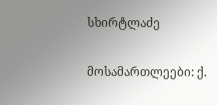სხირტლაძე

მოსამართლეები: ქ.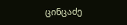ცინცაძე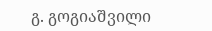გ. გოგიაშვილი